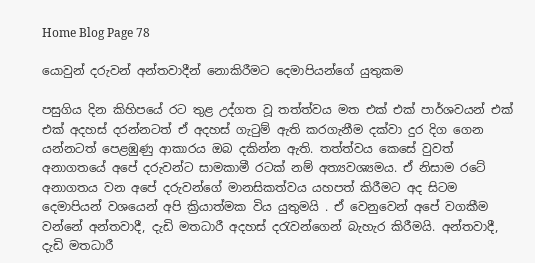Home Blog Page 78

යොවුන් දරුවන් අන්තවාදීන් නොකිරීමට දෙමාපියන්ගේ යුතුකම

පසුගිය දින කිහිපයේ රට තුළ උද්ගත වූ තත්ත්වය මත එක් එක් පාර්ශවයන් එක් එක් අදහස් දරන්නටත් ඒ අදහස් ගැටුම් ඇති කරගැනීම දක්වා දුර දිග ගෙන යන්නටත් පෙළඹුණු ආකාරය ඔබ දකින්න ඇති. තත්ත්වය කෙසේ වුවත් අනාගතයේ අපේ දරුවන්ට සාමකාමී රටක් නම් අත්‍යවශ්‍යමය. ඒ නිසාම රටේ අනාගතය වන අපේ දරුවන්ගේ මානසිකත්වය යහපත් කිරීමට අද සිටම දෙමාපියන් වශයෙන් අපි ක්‍රියාත්මක විය යුතුමයි . ඒ වෙනුවෙන් අපේ වගකීම වන්නේ අන්තවාදී, දැඩි මතධාරී අදහස් දරැවන්ගෙන් බැහැර කිරීමයි. අන්තවාදී, දැඩි මතධාරී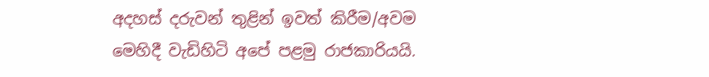අදහස් දරුවන් තුළින් ඉවත් කිරීම/අවම මෙහිදී වැඩිහිටි අපේ පළමු රාජකාරියයි.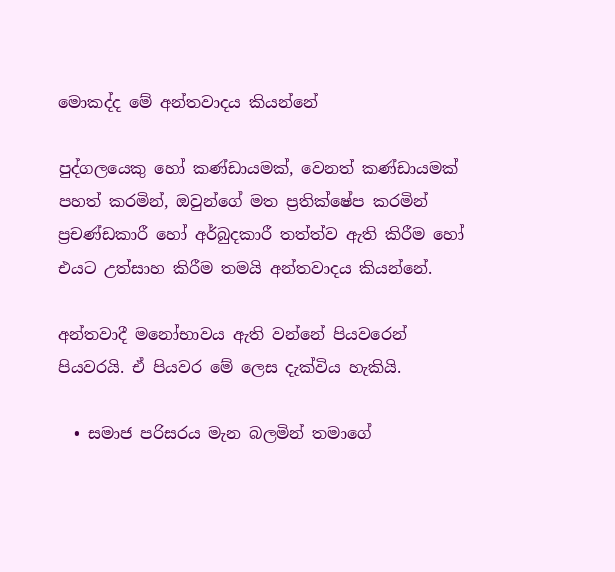මොකද්ද මේ අන්තවාදය කියන්නේ

පුද්ගලයෙකු හෝ කණ්ඩායමක්, වෙනත් කණ්ඩායමක් පහත් කරමින්, ඔවුන්ගේ මත ප්‍රතික්ෂේප කරමින් ප්‍රචණ්ඩකාරී හෝ අර්බුදකාරී තත්ත්ව ඇති කිරීම හෝ එයට උත්සාහ කිරීම තමයි අන්තවාදය කියන්නේ.

අන්තවාදී මනෝභාවය ඇති වන්නේ පියවරෙන් පියවරයි. ඒ පියවර මේ ලෙස දැක්විය හැකියි.

  • සමාජ පරිසරය මැන බලමින් තමාගේ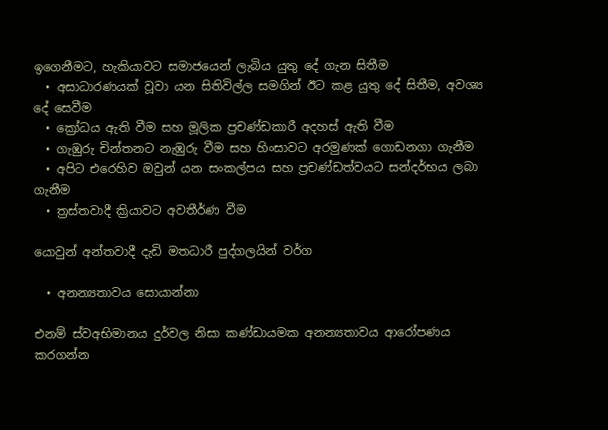ඉගෙනීමට, හැකියාවට සමාජයෙන් ලැබිය යුතු දේ ගැන සිතීම
  • අසාධාරණයක් වූවා යන සිතිවිල්ල සමගින් ඊට කළ යුතු දේ සිතීම, අවශ්‍ය දේ සෙවීම
  • ක්‍රෝධය ඇති වීම සහ මූලික ප්‍රචණ්ඩකාරී අදහස් ඇති වීම
  • ගැඹුරු චින්තනට නැඹුරු වීම සහ හිංසාවට අරමුණක් ගොඩනගා ගැනීම
  • අපිට එරෙහිව ඔවුන් යන සංකල්පය සහ ප්‍රචණ්ඩත්වයට සන්දර්භය ලබා ගැනීම
  • ත්‍රස්තවාදී ක්‍රියාවට අවතීර්ණ වීම

යොවුන් අන්තවාදී දැඩි මතධාරී පුද්ගලයින් වර්ග

  • අනන්‍යතාවය සොයාන්නා

එනම් ස්වඅභිමානය දුර්වල නිසා කණ්ඩායමක අනන්‍යතාවය ආරෝපණය කරගන්න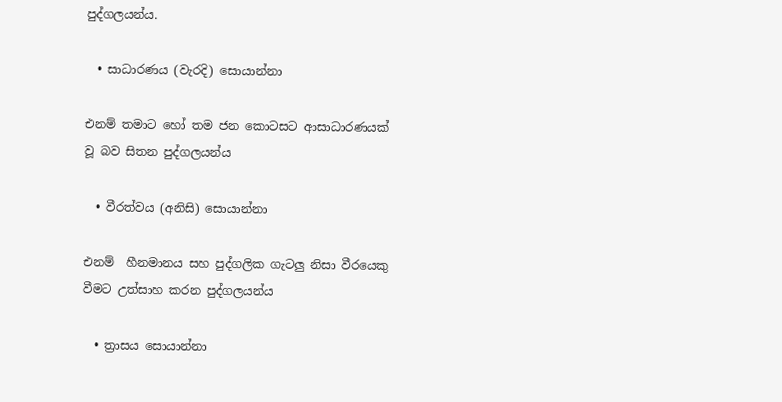පුද්ගලයන්ය.

  • සාධාරණය (වැරදි) සොයාන්නා

එනම් තමාට හෝ තම ජන කොටසට ආසාධාරණයක් වූ බව සිතන පුද්ගලයන්ය

  • වීරත්වය (අනිසි) සොයාන්නා

එනම්  හීනමානය සහ පුද්ගලික ගැටලු නිසා වීරයෙකු වීමට උත්සාහ කරන පුද්ගලයන්ය

  • ත්‍රාසය සොයාන්නා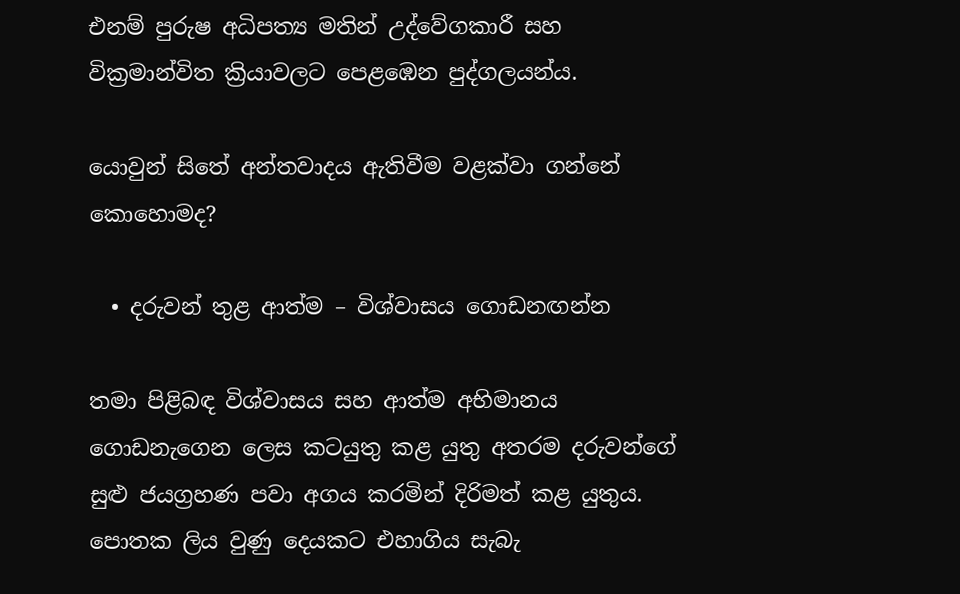එනම් පුරුෂ අධිපත්‍ය මතින් උද්වේගකාරී සහ වික්‍රමාන්විත ක්‍රියාවලට පෙළඹෙන පුද්ගලයන්ය.

යොවුන් සිතේ අන්තවාදය ඇතිවීම වළක්වා ගන්නේ කොහොමද?

  • දරුවන් තුළ ආත්ම – විශ්වාසය ගොඩනඟන්න

තමා පිළිබඳ විශ්වාසය සහ ආත්ම අභිමානය ගොඩනැගෙන ලෙස කටයුතු කළ යුතු අතරම දරුවන්ගේ සුළු ජයග්‍රහණ පවා අගය කරමින් දිරිමත් කළ යුතුය. පොතක ලිය වුණු දෙයකට එහාගිය සැබැ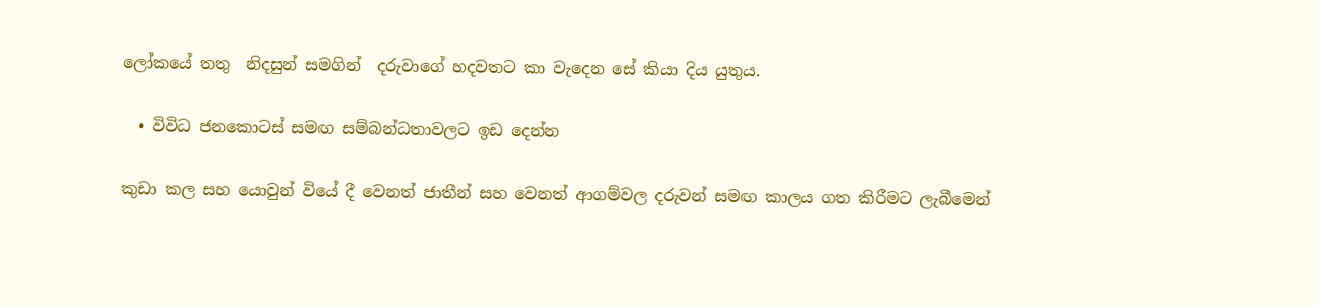ලෝකයේ තතු  නිදසුන් සමගින්  දරුවාගේ හදවතට කා වැදෙන සේ කියා දිය යුතුය.

  • විවිධ ජනකොටස් සමඟ සම්බන්ධතාවලට ඉඩ දෙන්න

කුඩා කල සහ යොවුන් වියේ දී වෙනත් ජාතීන් සහ වෙනත් ආගම්වල දරුවන් සමඟ කාලය ගත කිරීමට ලැබීමෙන්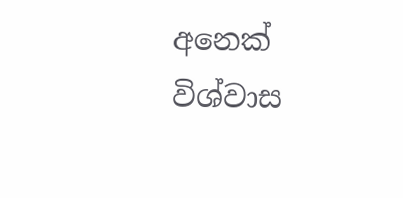අනෙක් විශ්වාස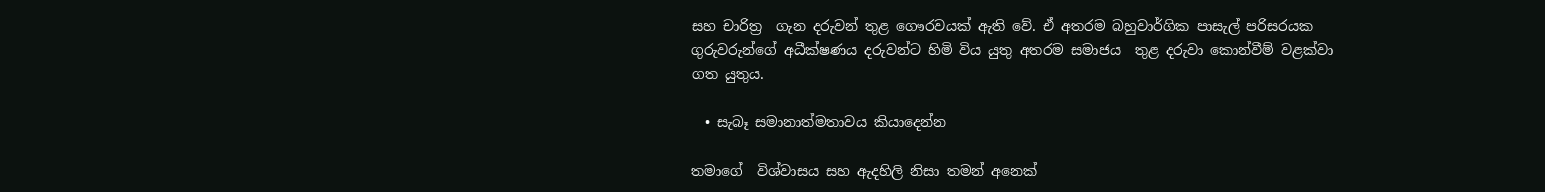සහ චාරිත්‍ර  ගැන දරුවන් තුළ ගෞරවයක් ඇති වේ. ඒ අතරම බහුවාර්ගික පාසැල් පරිසරයක ගුරුවරුන්ගේ අධීක්ෂණය දරුවන්ට හිමි විය යුතු අතරම සමාජය  තුළ දරුවා කොන්වීම් වළක්වා ගත යුතුය.

  • සැබෑ සමානාත්මතාවය කියාදෙන්න

තමාගේ  විශ්වාසය සහ ඇදහිලි නිසා තමන් අනෙක්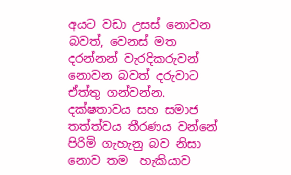අයට වඩා උසස් නොවන බවත්, වෙනස් මත දරන්නන් වැරදිකරුවන් නොවන බවත් දරුවාට ඒත්තු ගන්වන්න. දක්ෂතාවය සහ සමාජ තත්ත්වය තීරණය වන්නේ පිරිමි ගැහැනු බව නිසා නොව තම  හැකියාව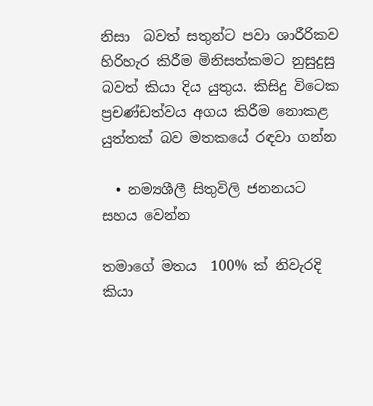නිසා  බවත් සතුන්ට පවා ශාරීරිකව හිරිහැර කිරීම මිනිසත්කමට නුසුදුසු බවත් කියා දිය යුතුය. කිසිදු විටෙක ප්‍රචණ්ඩත්වය අගය කිරීම නොකළ යුත්තක් බව මතකයේ රඳවා ගන්න

  • නම්‍යශීලී සිතුවිලි ජනනයට සහය වෙන්න

තමාගේ මතය  100% ක් නිවැරදි කියා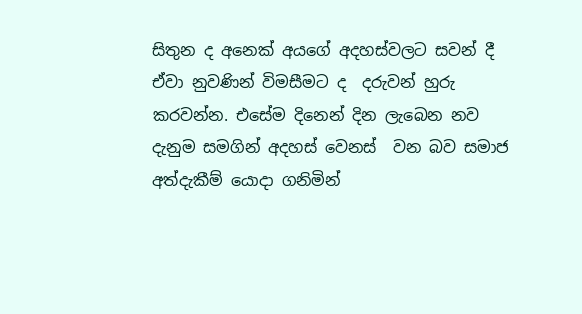සිතුන ද අනෙක් අයගේ අදහස්වලට සවන් දී ඒවා නුවණින් විමසීමට ද  දරුවන් හුරු කරවන්න. එසේම දිනෙන් දින ලැබෙන නව දැනුම සමගින් අදහස් වෙනස්  වන බව සමාජ අත්දැකීම් යොදා ගනිමින්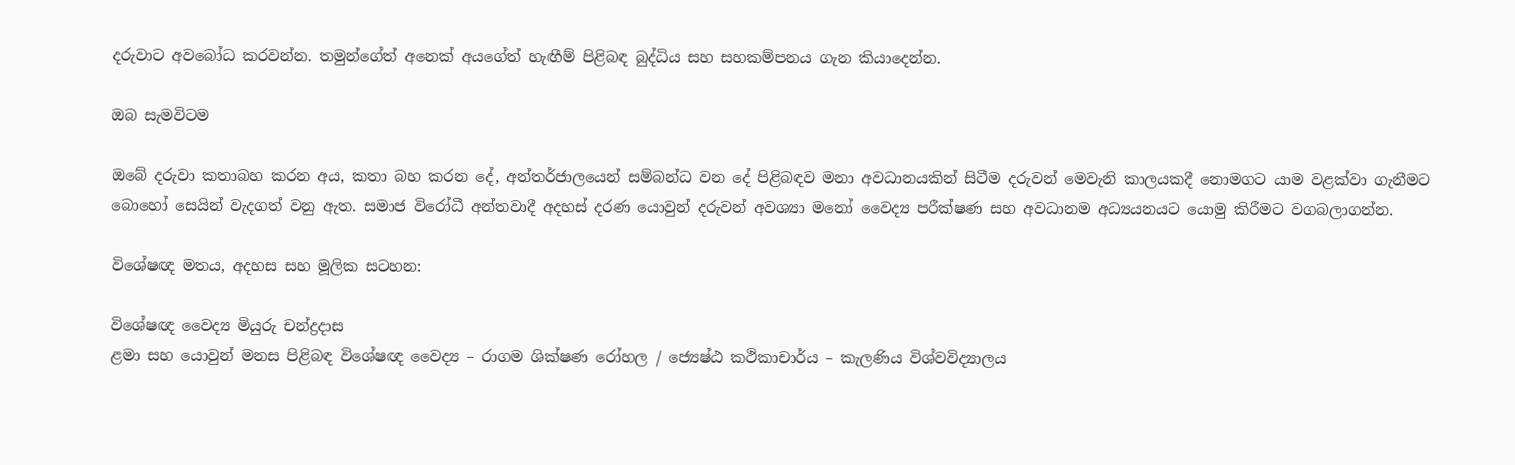දරුවාට අවබෝධ කරවන්න. තමුන්ගේත් අනෙක් අයගේත් හැඟීම් පිළිබඳ බුද්ධිය සහ සහකම්පනය ගැන කියාදෙන්න.

ඔබ සැමවිටම

ඔබේ දරුවා කතාබහ කරන අය, කතා බහ කරන දේ, අන්තර්ජාලයෙන් සම්බන්ධ වන දේ පිළිබඳව මනා අවධානයකින් සිටීම දරුවන් මෙවැනි කාලයකදී නොමගට යාම වළක්වා ගැනීමට බොහෝ සෙයින් වැදගත් වනු ඇත. සමාජ විරෝධී අන්තවාදී අදහස් දරණ යොවුන් දරුවන් අවශ්‍යා මනෝ වෛද්‍ය පරීක්ෂණ සහ අවධානම අධ්‍යයනයට යොමු කිරීමට වගබලාගන්න.

විශේෂඥ මතය, අදහස සහ මූලික සටහන:

විශේෂඥ වෛද්‍ය මියුරු චන්ද්‍රදාස
ළමා සහ යොවුන් මනස පිළිබඳ විශේෂඥ වෛද්‍ය – රාගම ශික්ෂණ රෝහල / ජ්‍යෙෂ්ඨ කථිකාචාර්ය – කැලණිය විශ්වවිද්‍යාලය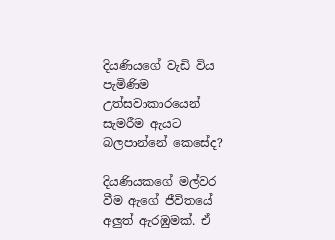දියණියගේ වැඩි විය පැමිණිම උත්සවාකාරයෙන් සැමරීම ඇයට බලපාන්නේ කෙසේද?

දියණියකගේ මල්වර වීම ඇගේ ජීවිතයේ අලුත් ඇරඹුමක්. ඒ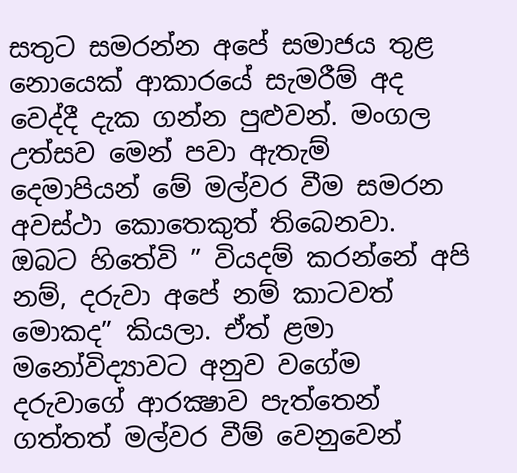සතුට සමරන්න අපේ සමාජය තුළ නොයෙක් ආකාරයේ සැමරීම් අද වෙද්දී දැක ගන්න පුළුවන්. මංගල උත්සව මෙන් පවා ඇතැම් දෙමාපියන් මේ මල්වර වීම සමරන අවස්ථා කොතෙකුත් තිබෙනවා. ඔබට හිතේවි ” වියදම් කරන්නේ අපි නම්, දරුවා අපේ නම් කාටවත් මොකද” කියලා. ඒත් ළමා මනෝවිද්‍යාවට අනුව වගේම දරුවාගේ ආරක්‍ෂාව පැත්තෙන් ගත්තත් මල්වර වීම් වෙනුවෙන්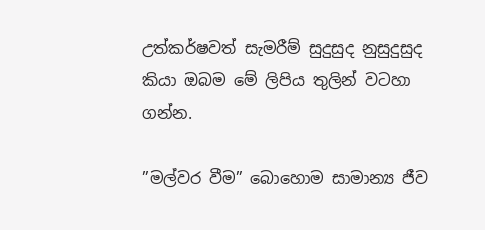උත්කර්ෂවත් සැමරීම් සුදුසුද නුසුදුසුද කියා ඔබම මේ ලිපිය තුලින් වටහා ගන්න.

”මල්වර වීම” බොහොම සාමාන්‍ය ජීව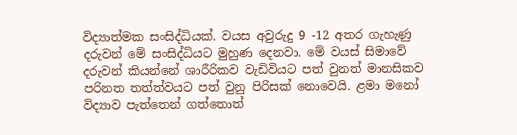විද්‍යාත්මක සංසිද්ධියක්. වයස අවුරුදු 9 -12 අතර ගැහැණු දරුවන් මේ සංසිද්ධියට මුහුණ දෙනවා. මේ වයස් සිමාවේ දරුවන් කියන්නේ ශාරීරිකව වැඩිවියට පත් වුනත් මානසිකව පරිනත තත්ත්වයට පත් වුනු පිරිසක් නොවෙයි. ළමා මනෝ විද්‍යාව පැත්තෙන් ගත්තොත්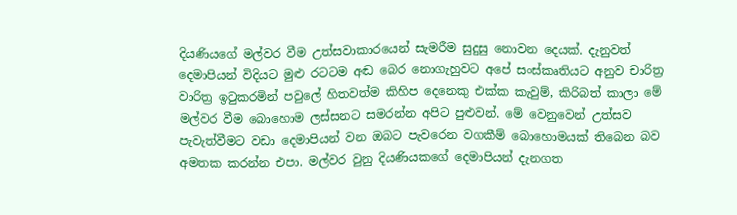දියණියගේ මල්වර වීම උත්සවාකාරයෙන් සැමරීම සුදුසු නොවන දෙයක්. දැනුවත් දෙමාපියන් විදියට මුළු රටටම අඬ බෙර නොගැහුවට අපේ සංස්කෘතියට අනුව චාරිත්‍ර වාරිත්‍ර ඉටුකරමින් පවුලේ හිතවත්ම කිහිප දෙනෙකු එක්ක කැවුම්, කිරිබත් කාලා මේ මල්වර වීම බොහොම ලස්සනට සමරන්න අපිට පුළුවන්. මේ වෙනුවෙන් උත්සව පැවැත්වීමට වඩා දෙමාපියන් වන ඔබට පැවරෙන වගකීම් බොහොමයක් තිබෙන බව අමතක කරන්න එපා. මල්වර වුනු දියණියකගේ දෙමාපියන් දැනගත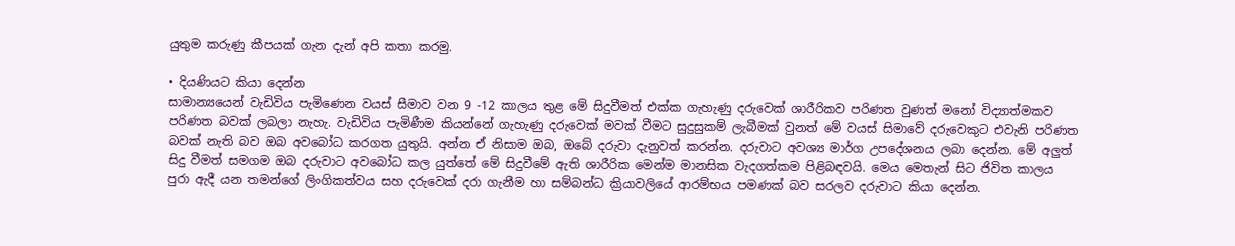යුතුම කරුණු කීපයක් ගැන දැන් අපි කතා කරමු.

• දියණියට කියා දෙන්න
සාමාන්‍යයෙන් වැඩිවිය පැමිණෙන වයස් සීමාව වන 9 -12 කාලය තුළ මේ සිදුවීමත් එක්ක ගැහැණු දරුවෙක් ශාරීරිකව පරිණත වුණත් මනෝ විද්‍යාත්මකව පරිණත බවක් ලබලා නැහැ. වැඩිවිය පැමිණීම කියන්නේ ගැහැණු දරුවෙක් මවක් වීමට සුදුසුකම් ලැබීමක් වුනත් මේ වයස් සිමාවේ දරුවෙකුට එවැනි පරිණත බවක් නැති බව ඔබ අවබෝධ කරගත යුතුයි. අන්න ඒ නිසාම ඔබ, ඔබේ දරුවා දැනුවත් කරන්න. දරුවාට අවශ්‍ය මාර්ග උපදේශනය ලබා දෙන්න. මේ අලුත් සිදු වීමත් සමගම ඔබ දරුවාට අවබෝධ කල යුත්තේ මේ සිදුවීමේ ඇති ශාරීරික මෙන්ම මානසික වැදගත්කම පිළිබඳවයි. මෙය මෙතැන් සිට ජිවිත කාලය පුරා ඇදී යන තමන්ගේ ලිංගිකත්වය සහ දරුවෙක් දරා ගැනීම හා සම්බන්ධ ක්‍රියාවලියේ ආරම්භය පමණක් බව සරලව දරුවාට කියා දෙන්න.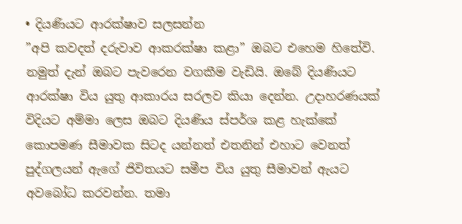• දියණියට ආරක්ෂාව සලසන්න
”අපි කවදත් දරුවාව ආකරක්ෂා කළා” ඔබට එහෙම හිතේවි. නමුත් දැන් ඔබට පැවරෙන වගකීම වැඩියි. ඔබේ දියණියට ආරක්ෂා විය යුතු ආකාරය සරලව කියා දෙන්න. උදාහරණයක් විදියට අම්මා ලෙස ඔබට දියණිය ස්පර්ශ කළ හැක්කේ කොපමණ සීමාවක සිටද යන්නත් එතනින් එහාට වෙනත් පුද්ගලයන් ඇගේ ජිවිතයට සමීප විය යුතු සීමාවන් ඇයට අවබෝධ කරවන්න. තමා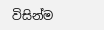විසින්ම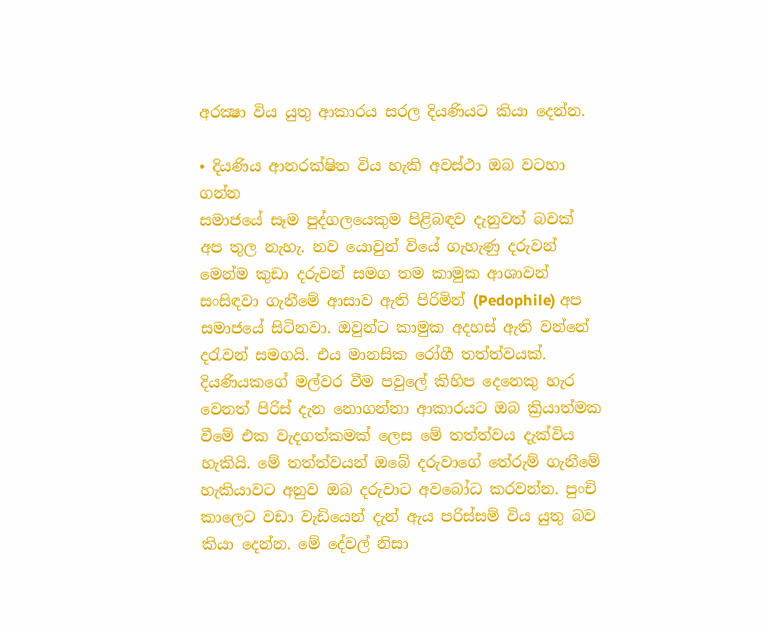අරක්‍ෂා විය යුතු ආකාරය සරල දියණියට කියා දෙන්න.

• දියණිය ආනරක්ෂිත විය හැකි අවස්ථා ඔබ වටහා ගන්න
සමාජයේ සෑම පුද්ගලයෙකුම පිළිබඳව දැනුවත් බවක් අප තුල නැහැ. නව යොවුන් වියේ ගැහැණු දරුවන් මෙන්ම කුඩා දරුවන් සමග තම කාමුක ආශාවන් සංසිඳවා ගැනීමේ ආසාව ඇති පිරිමින් (Pedophile) අප සමාජයේ සිටිනවා. ඔවුන්ට කාමුක අදහස් ඇති වන්නේ දරැවන් සමගයි. එය මානසික රෝගී තත්ත්වයක්. දියණියකගේ මල්වර වීම පවුලේ කිහිප දෙනෙකු හැර වෙනත් පිරිස් දැන නොගන්නා ආකාරයට ඔබ ක්‍රියාත්මක වීමේ එක වැදගත්කමක් ලෙස මේ තත්ත්වය දැක්විය හැකියි. මේ තත්ත්වයන් ඔබේ දරුවාගේ තේරුම් ගැනීමේ හැකියාවට අනුව ඔබ දරුවාට අවබෝධ කරවන්න. පුංචි කාලෙට වඩා වැඩියෙන් දැන් ඇය පරිස්සම් විය යුතු බව කියා දෙන්න. මේ දේවල් නිසා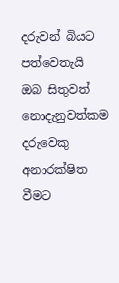දරුවන් බියට පත්වෙතැයි ඔබ සිතුවත් නොදැනුවත්කම දරුවෙකු අනාරක්ෂිත වීමට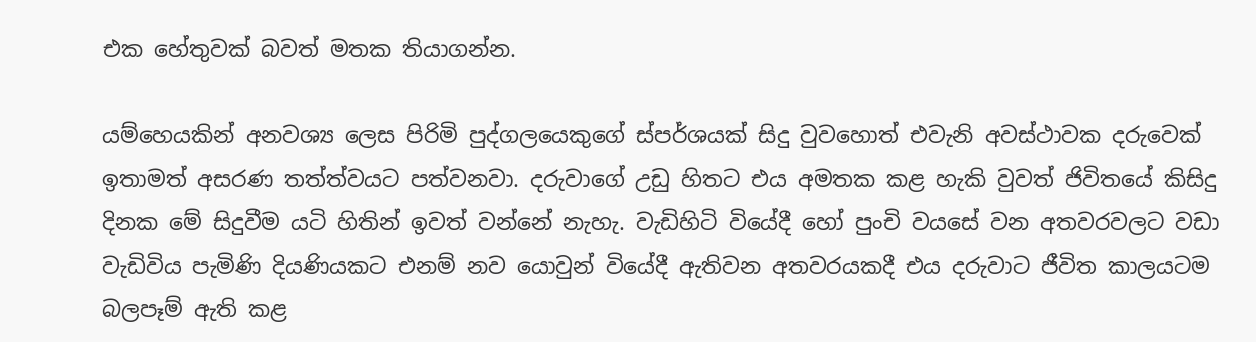එක හේතුවක් බවත් මතක තියාගන්න.

යම්හෙයකින් අනවශ්‍ය ලෙස පිරිමි පුද්ගලයෙකුගේ ස්පර්ශයක් සිදු වුවහොත් එවැනි අවස්ථාවක දරුවෙක් ඉතාමත් අසරණ තත්ත්වයට පත්වනවා. දරුවාගේ උඩු හිතට එය අමතක කළ හැකි වුවත් ජිවිතයේ කිසිදු දිනක මේ සිදුවීම යටි හිතින් ඉවත් වන්නේ නැහැ. වැඩිහිටි වියේදී හෝ පුංචි වයසේ වන අතවරවලට වඩා වැඩිවිය පැමිණි දියණියකට එනම් නව යොවුන් වියේදී ඇතිවන අතවරයකදී එය දරුවාට ජීවිත කාලයටම බලපෑම් ඇති කළ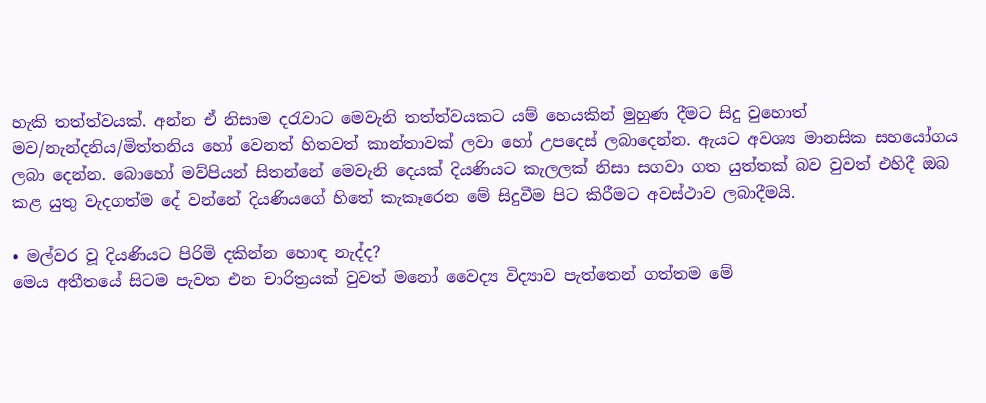හැකි තත්ත්වයක්. අන්න ඒ නිසාම දරැවාට මෙවැනි තත්ත්වයකට යම් හෙයකින් මුහුණ දීමට සිදු වුහොත් මව/නැන්දනිය/මිත්තනිය හෝ වෙනත් හිතවත් කාන්තාවක් ලවා හෝ උපදෙස් ලබාදෙන්න. ඇයට අවශ්‍ය මානසික සහයෝගය ලබා දෙන්න. බොහෝ මව්පියන් සිතන්නේ මෙවැනි දෙයක් දියණියට කැලලක් නිසා සගවා ගත යුත්තක් බව වුවත් එහිදී ඔබ කළ යුතු වැදගත්ම දේ වන්නේ දියණියගේ හිතේ කැකෑරෙන මේ සිදුවීම පිට කිරීමට අවස්ථාව ලබාදීමයි.

• මල්වර වූ දියණියට පිරිමි දකින්න හොඳ නැද්ද?
මෙය අතීතයේ සිටම පැවත එන චාරිත්‍රයක් වුවත් මනෝ වෛද්‍ය විද්‍යාව පැත්තෙන් ගත්තම මේ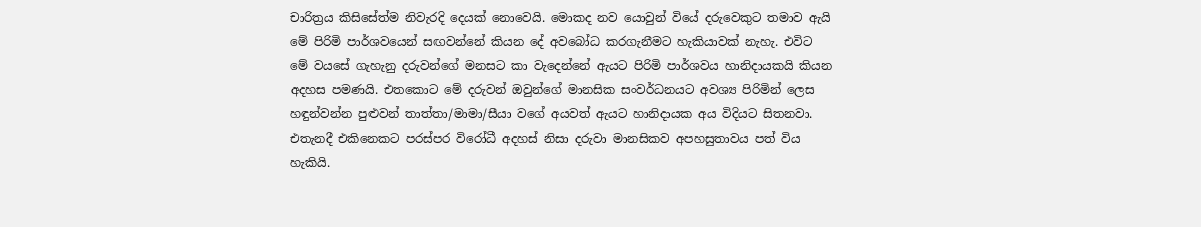චාරිත්‍රය කිසිසේත්ම නිවැරදි දෙයක් නොවෙයි. මොකද නව යොවුන් වියේ දරුවෙකුට තමාව ඇයි මේ පිරිමි පාර්ශවයෙන් සඟවන්නේ කියන දේ අවබෝධ කරගැනීමට හැකියාවක් නැහැ. එවිට මේ වයසේ ගැහැනු දරුවන්ගේ මනසට කා වැදෙන්නේ ඇයට පිරිමි පාර්ශවය හානිදායකයි කියන අදහස පමණයි. එතකොට මේ දරුවන් ඔවුන්ගේ මානසික සංවර්ධනයට අවශ්‍ය පිරිමින් ලෙස හඳුන්වන්න පුළුවන් තාත්තා/මාමා/සීයා වගේ අයවත් ඇයට හානිදායක අය විදියට සිතනවා. එතැනදී එකිනෙකට පරස්පර විරෝධී අදහස් නිසා දරුවා මානසිකව අපහසුතාවය පත් විය හැකියි.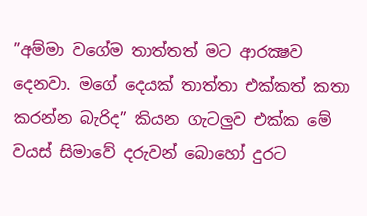”අම්මා වගේම තාත්තත් මට ආරක්‍ෂව දෙනවා. මගේ දෙයක් තාත්තා එක්කත් කතා කරන්න බැරිද” කියන ගැටලුව එක්ක මේ වයස් සිමාවේ දරුවන් බොහෝ දුරට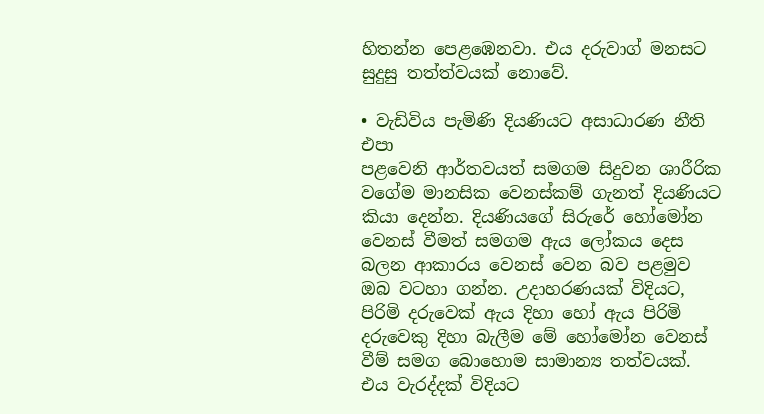හිතන්න පෙළඹෙනවා. එය දරුවාග් මනසට සුදුසු තත්ත්වයක් නොවේ.

• වැඩිවිය පැමිණි දියණියට අසාධාරණ නීති එපා
පළවෙනි ආර්තවයත් සමගම සිදුවන ශාරීරික වගේම මානසික වෙනස්කම් ගැනත් දියණියට කියා දෙන්න. දියණියගේ සිරුරේ හෝමෝන වෙනස් වීමත් සමගම ඇය ලෝකය දෙස බලන ආකාරය වෙනස් වෙන බව පළමුව ඔබ වටහා ගන්න. උදාහරණයක් විදියට, පිරිමි දරුවෙක් ඇය දිහා හෝ ඇය පිරිමි දරුවෙකු දිහා බැලීම මේ හෝමෝන වෙනස් වීම් සමග බොහොම සාමාන්‍ය තත්වයක්. එය වැරද්දක් විදියට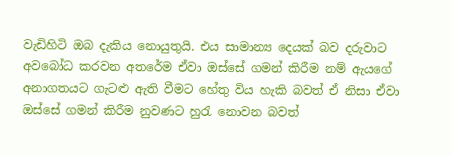වැඩිහිටි ඔබ දැකිය නොයුතුයි. එය සාමාන්‍ය දෙයක් බව දරුවාට අවබෝධ කරවන අතරේම ඒවා ඔස්සේ ගමන් කිරීම නම් ඇයගේ අනාගතයට ගැටළු ඇති වීමට හේතු විය හැකි බවත් ඒ නිසා ඒවා ඔස්සේ ගමන් කිරීම නුවණට හුරැ නොවන බවත්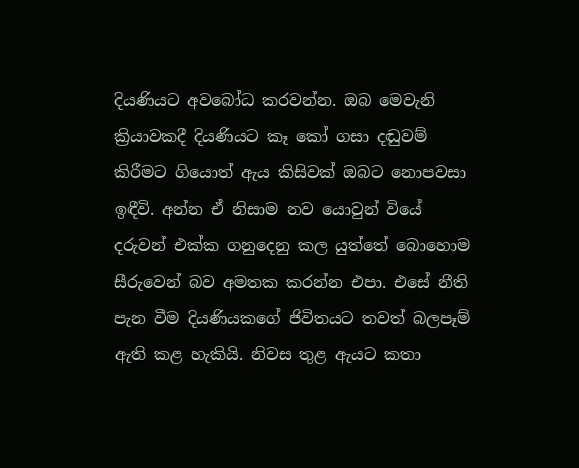දියණියට අවබෝධ කරවන්න. ඔබ මෙවැනි ක්‍රියාවකදී දියණියට කෑ කෝ ගසා දඬුවම් කිරීමට ගියොත් ඇය කිසිවක් ඔබට නොපවසා ඉඳීවි. අන්න ඒ නිසාම නව යොවුන් වියේ දරුවන් එක්ක ගනුදෙනු කල යුත්තේ බොහොම සීරුවෙන් බව අමතක කරන්න එපා. එසේ නීති පැන වීම දියණියකගේ ජිවිතයට තවත් බලපෑම් ඇති කළ හැකියි. නිවස තුළ ඇයට කතා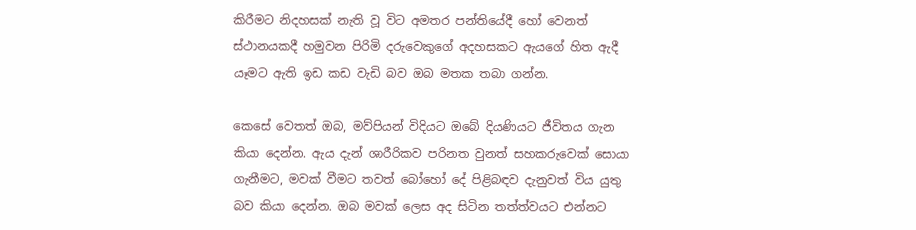කිරීමට නිදහසක් නැති වූ විට අමතර පන්තියේදී හෝ වෙනත් ස්ථානයකදී හමුවන පිරිමි දරුවෙකුගේ අදහසකට ඇයගේ හිත ඇදී යෑමට ඇති ඉඩ කඩ වැඩි බව ඔබ මතක තබා ගන්න.

කෙසේ වෙතත් ඔබ, මව්පියන් විදියට ඔබේ දියණියට ජීවිතය ගැන කියා දෙන්න. ඇය දැන් ශාරීරිකව පරිනත වුනත් සහකරුවෙක් සොයා ගැනීමට, මවක් වීමට තවත් බෝහෝ දේ පිළිබඳව දැනුවත් විය යුතු බව කියා දෙන්න. ඔබ මවක් ලෙස අද සිටින තත්ත්වයට එන්නට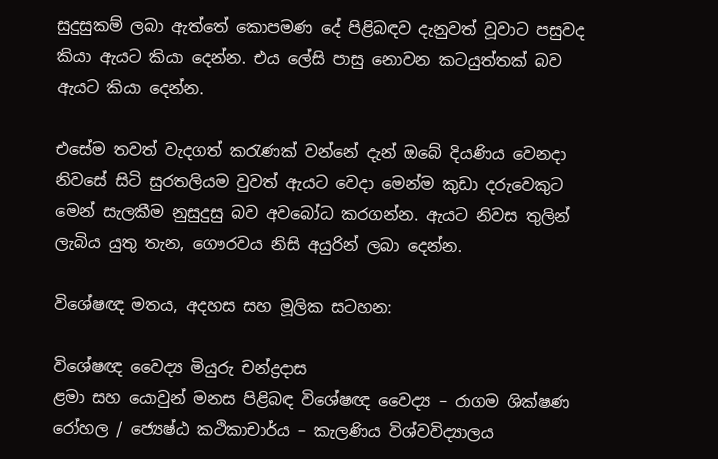සුදුසුකම් ලබා ඇත්තේ කොපමණ දේ පිළිබඳව දැනුවත් වූවාට පසුවද කියා ඇයට කියා දෙන්න. එය ලේසි පාසු නොවන කටයුත්තක් බව ඇයට කියා දෙන්න.

එසේම තවත් වැදගත් කරැණක් වන්නේ දැන් ඔබේ දියණිය වෙනදා නිවසේ සිටි සුරතලියම වුවත් ඇයට වෙදා මෙන්ම කුඩා දරුවෙකුට මෙන් සැලකීම නුසුදුසු බව අවබෝධ කරගන්න. ඇයට නිවස තුලින් ලැබිය යුතු තැන, ගෞරවය නිසි අයුරින් ලබා දෙන්න.

විශේෂඥ මතය, අදහස සහ මූලික සටහන:

විශේෂඥ වෛද්‍ය මියුරු චන්ද්‍රදාස
ළමා සහ යොවුන් මනස පිළිබඳ විශේෂඥ වෛද්‍ය – රාගම ශික්ෂණ රෝහල / ජ්‍යෙෂ්ඨ කථිකාචාර්ය – කැලණිය විශ්වවිද්‍යාලය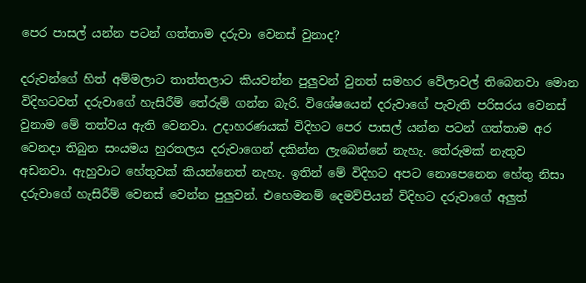පෙර පාසල් යන්න පටන් ගත්තාම දරුවා වෙනස් වුනාද?

දරුවන්ගේ හිත් අම්මලාට තාත්තලාට කියවන්න පුලුවන් වුනත් සමහර වේලාවල් තිබෙනවා මොන විදිහටවත් දරුවාගේ හැසිරීම් තේරුම් ගන්න බැරි. විශේෂයෙන් දරුවාගේ පැවැති පරිසරය වෙනස් වුනාම මේ තත්වය ඇති වෙනවා. උදාහරණයක් විදිහට පෙර පාසල් යන්න පටන් ගත්තාම අර වෙනදා තිබුන සංයමය හුරතලය දරුවාගෙන් දකින්න ලැබෙන්නේ නැහැ. තේරුමක් නැතුව අඩනවා. ඇහුවාට හේතුවක් කියන්නෙත් නැහැ. ඉතින් මේ විදිහට අපට නොපෙනෙන හේතු නිසා දරුවාගේ හැසිරීම් වෙනස් වෙන්න පුලුවන්. එහෙමනම් දෙමව්පියන් විදිහට දරුවාගේ අලුත්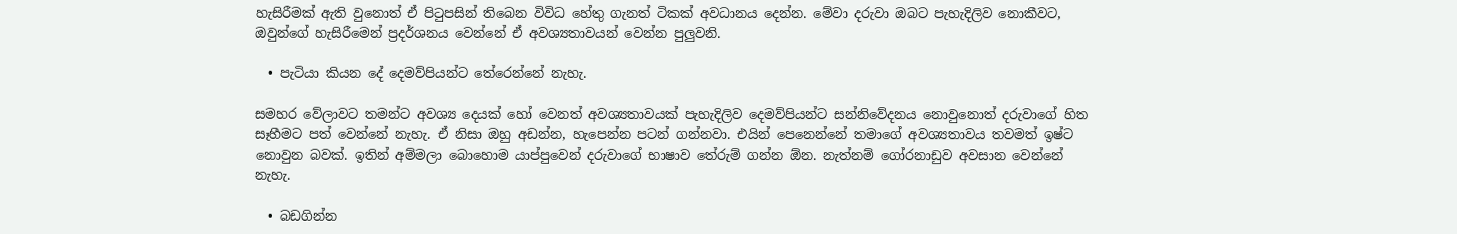හැසිරීමක් ඇති වුනොත් ඒ පිටුපසින් තිබෙන විවිධ හේතු ගැනත් ටිකක් අවධානය දෙන්න. මේවා දරුවා ඔබට පැහැදිලිව නොකීවට, ඔවුන්ගේ හැසිරීමෙන් ප්‍රදර්ශනය වෙන්නේ ඒ අවශ්‍යතාවයන් වෙන්න පුලුවනි.

  • පැටියා කියන දේ දෙමව්පියන්ට තේරෙන්නේ නැහැ.

සමහර වේලාවට තමන්ට අවශ්‍ය දෙයක් හෝ වෙනත් අවශ්‍යතාවයක් පැහැදිලිව දෙමව්පියන්ට සන්නිවේදනය නොවුනොත් දරුවාගේ හිත සෑහීමට පත් වෙන්නේ නැහැ. ඒ නිසා ඔහු අඩන්න, හැපෙන්න පටන් ගන්නවා. එයින් පෙනෙන්නේ තමාගේ අවශ්‍යතාවය තවමත් ඉෂ්ට නොවුන බවක්. ඉතින් අම්මලා බොහොම යාප්පුවෙන් දරුවාගේ භාෂාව තේරුම් ගන්න ඕන. නැත්නම් ගෝරනාඩුව අවසාන වෙන්නේ නැහැ.

  • බඩගින්න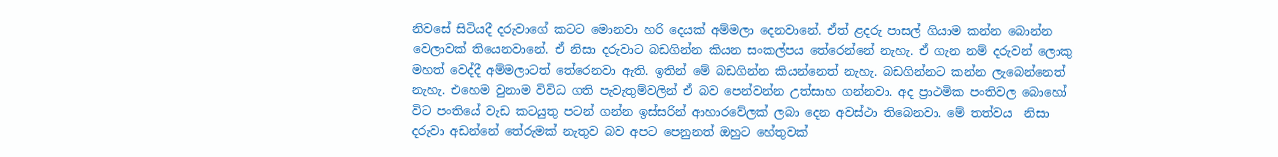නිවසේ සිටියදී දරුවාගේ කටට මොනවා හරි දෙයක් අම්මලා දෙනවානේ. ඒත් ළදරු පාසල් ගියාම කන්න බොන්න වෙලාවක් තියෙනවානේ. ඒ නිසා දරුවාට බඩගින්න කියන සංකල්පය තේරෙන්නේ නැහැ. ඒ ගැන නම් දරුවන් ලොකු මහත් වෙද්දී අම්මලාටත් තේරෙනවා ඇති. ඉතින් මේ බඩගින්න කියන්නෙත් නැහැ. බඩගින්නට කන්න ලැබෙන්නෙත් නැහැ. එහෙම වුනාම විවිධ ගති පැවැතුම්වලින් ඒ බව පෙන්වන්න උත්සාහ ගන්නවා. අද ප්‍රාථමික පංතිවල බොහෝ විට පංතියේ වැඩ කටයුතු පටන් ගන්න ඉස්සරින් ආහාරවේලක් ලබා දෙන අවස්ථා තිබෙනවා. මේ තත්වය  නිසා දරුවා අඩන්නේ තේරුමක් නැතුව බව අපට පෙනුනත් ඔහුට හේතුවක්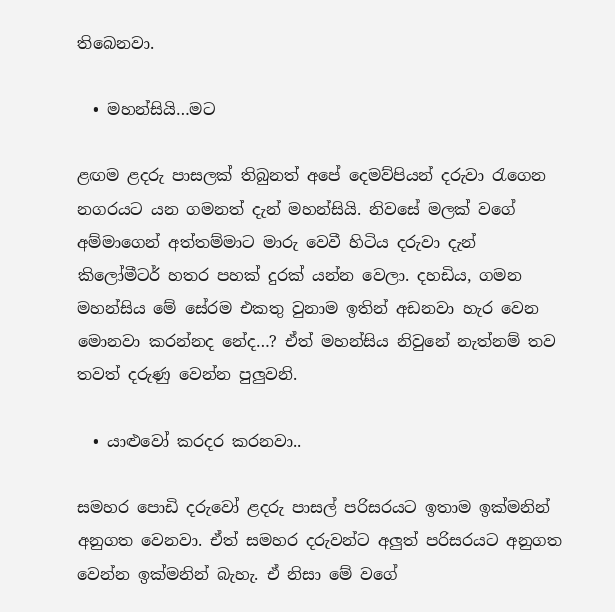තිබෙනවා.

  • මහන්සියි…මට

ළඟම ළදරු පාසලක් තිබුනත් අපේ දෙමව්පියන් දරුවා රැගෙන නගරයට යන ගමනත් දැන් මහන්සියි. නිවසේ මලක් වගේ අම්මාගෙන් අත්තම්මාට මාරු වෙවී හිටිය දරුවා දැන් කිලෝමීටර් හතර පහක් දුරක් යන්න වෙලා. දහඩිය, ගමන මහන්සිය මේ සේරම එකතු වුනාම ඉතින් අඩනවා හැර වෙන මොනවා කරන්නද නේද…? ඒත් මහන්සිය නිවුනේ නැත්නම් තව තවත් දරුණු වෙන්න පුලුවනි.

  • යාළුවෝ කරදර කරනවා..

සමහර පොඩි දරුවෝ ළදරු පාසල් පරිසරයට ඉතාම ඉක්මනින් අනුගත වෙනවා. ඒත් සමහර දරුවන්ට අලුත් පරිසරයට අනුගත වෙන්න ඉක්මනින් බැහැ. ඒ නිසා මේ වගේ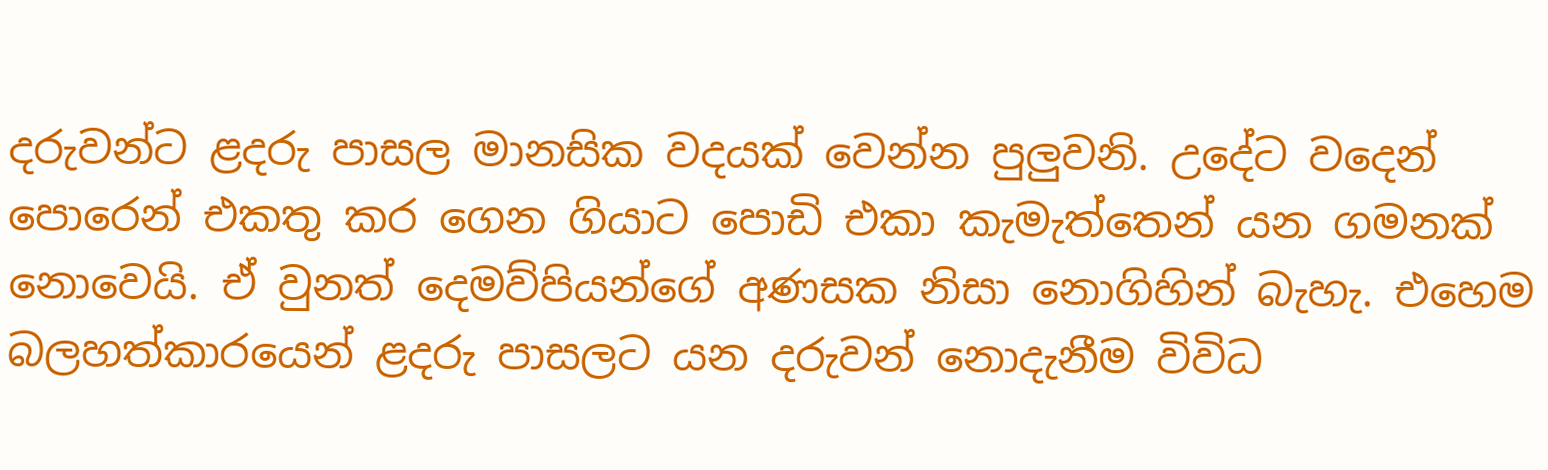දරුවන්ට ළදරු පාසල මානසික වදයක් වෙන්න පුලුවනි. උදේට වදෙන් පොරෙන් එකතු කර ගෙන ගියාට පොඩි එකා කැමැත්තෙන් යන ගමනක් නොවෙයි. ඒ වුනත් දෙමව්පියන්ගේ අණසක නිසා නොගිහින් බැහැ. එහෙම බලහත්කාරයෙන් ළදරු පාසලට යන දරුවන් නොදැනීම විවිධ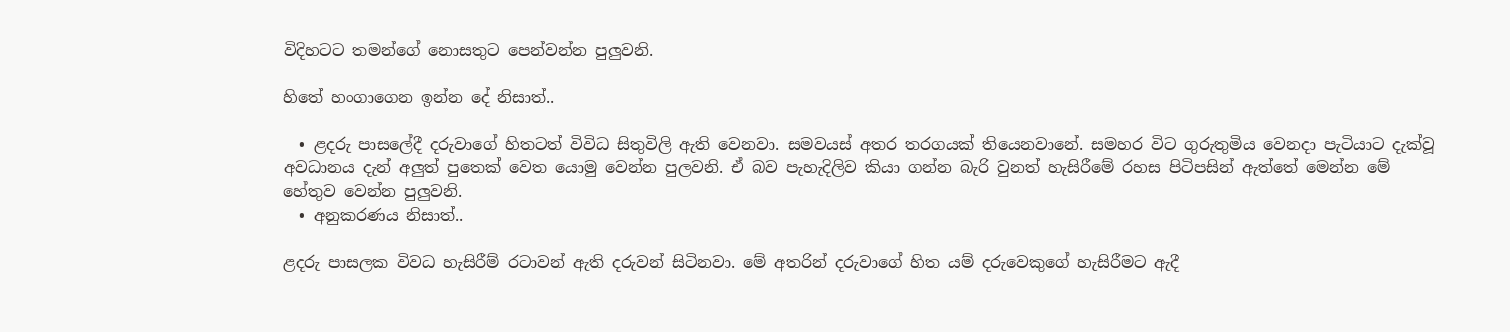විදිහටට තමන්ගේ නොසතුට පෙන්වන්න පුලුවනි.

හිතේ හංගාගෙන ඉන්න දේ නිසාත්..

  • ළදරු පාසලේදී දරුවාගේ හිතටත් විවිධ සිතුවිලි ඇති වෙනවා. සමවයස් අතර තරගයක් තියෙනවානේ. සමහර විට ගුරුතුමිය වෙනදා පැටියාට දැක්වූ අවධානය දැන් අලුත් පුතෙක් වෙත යොමු වෙන්න පුලවනි. ඒ බව පැහැදිලිව කියා ගන්න බැරි වුනත් හැසිරීමේ රහස පිටිපසින් ඇත්තේ මෙන්න මේ හේතුව වෙන්න පුලුවනි.
  • අනුකරණය නිසාත්..

ළදරු පාසලක විවධ හැසිරීම් රටාවන් ඇති දරුවන් සිටිනවා. මේ අතරින් දරුවාගේ හිත යම් දරුවෙකුගේ හැසිරීමට ඇදී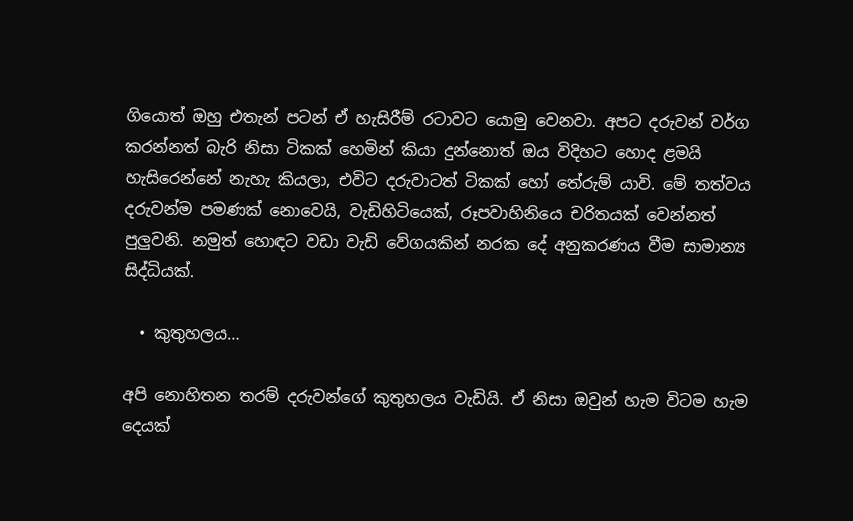ගියොත් ඔහු එතැන් පටන් ඒ හැසිරීම් රටාවට යොමු වෙනවා. අපට දරුවන් වර්ග කරන්නත් බැරි නිසා ටිකක් හෙමින් කියා දුන්නොත් ඔය විදිහට හොද ළමයි හැසිරෙන්නේ නැහැ කියලා, එවිට දරුවාටත් ටිකක් හෝ තේරුම් යාවි. මේ තත්වය දරුවන්ම පමණක් නොවෙයි, වැඩිහිටියෙක්, රූපවාහිනියෙ චරිතයක් වෙන්නත් පුලුවනි. නමුත් හොඳට වඩා වැඩි වේගයකින් නරක දේ අනුකරණය වීම සාමාන්‍ය සිද්ධියක්.

  • කුතුහලය…

අපි නොහිතන තරම් දරුවන්ගේ කුතුහලය වැඩියි. ඒ නිසා ඔවුන් හැම විටම හැම දෙයක්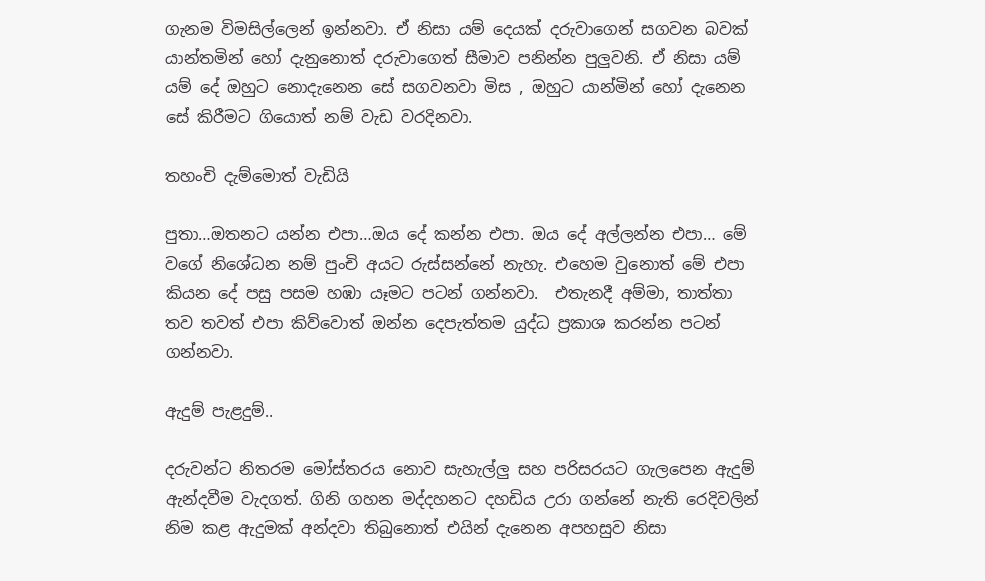ගැනම විමසිල්ලෙන් ඉන්නවා. ඒ නිසා යම් දෙයක් දරුවාගෙන් සගවන බවක් යාන්තමින් හෝ දැනුනොත් දරුවාගෙත් සීමාව පනින්න පුලුවනි. ඒ නිසා යම් යම් දේ ඔහුට නොදැනෙන සේ සගවනවා මිස , ඔහුට යාන්මින් හෝ දැනෙන සේ කිරීමට ගියොත් නම් වැඩ වරදිනවා.

තහංචි දැම්මොත් වැඩියි

පුතා…ඔතනට යන්න එපා…ඔය දේ කන්න එපා. ඔය දේ අල්ලන්න එපා… මේ වගේ නිශේධන නම් පුංචි අයට රුස්සන්නේ නැහැ. එහෙම වුනොත් මේ එපා කියන දේ පසු පසම හඹා යෑමට පටන් ගන්නවා.  එතැනදී අම්මා, තාත්තා තව තවත් එපා කිව්වොත් ඔන්න දෙපැත්තම යුද්ධ ප්‍රකාශ කරන්න පටන් ගන්නවා.

ඇදුම් පැළදුම්..

දරුවන්ට නිතරම මෝස්තරය නොව සැහැල්ලු සහ පරිසරයට ගැලපෙන ඇදුම් ඇන්දවීම වැදගත්. ගිනි ගහන මද්දහනට දහඩිය උරා ගන්නේ නැති රෙදිවලින් නිම කළ ඇදුමක් අන්දවා තිබුනොත් එයින් දැනෙන අපහසුව නිසා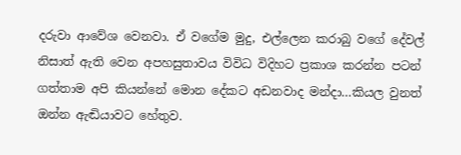දරුවා ආවේශ වෙනවා. ඒ වගේම මුදු, එල්ලෙන කරාබු වගේ දේවල් නිසාත් ඇති වෙන අපහසුතාවය විවිධ විදිහට ප්‍රකාශ කරන්න පටන් ගත්තාම අපි කියන්නේ මොන දේකට අඩනවාද මන්දා…කියල වුනත් ඔන්න ඇඬියාවට හේතුව.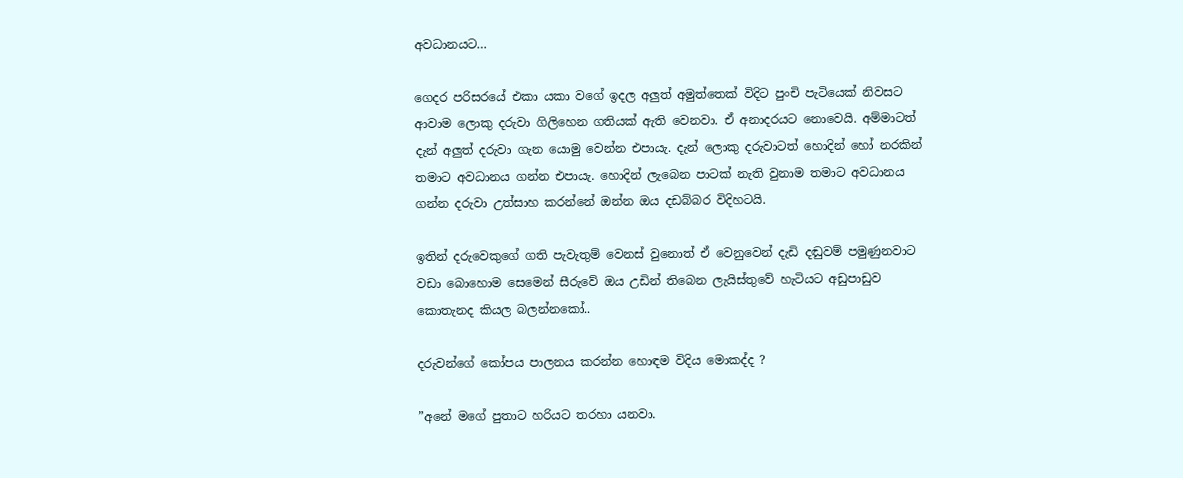අවධානයට…

ගෙදර පරිසරයේ එකා යකා වගේ ඉදල අලුත් අමුත්තෙක් විදිට පුංචි පැටියෙක් නිවසට ආවාම ලොකු දරුවා ගිලිහෙන ගතියක් ඇති වෙනවා. ඒ අනාදරයට නොවෙයි. අම්මාටත් දැන් අලුත් දරුවා ගැන යොමු වෙන්න එපායැ. දැන් ලොකු දරුවාටත් හොදින් හෝ නරකින් තමාට අවධානය ගන්න එපායැ. හොදින් ලැබෙන පාටක් නැති වුනාම තමාට අවධානය ගන්න දරුවා උත්සාහ කරන්නේ ඔන්න ඔය දඩබ්බර විදිහටයි.

ඉතින් දරුවෙකුගේ ගති පැවැතුම් වෙනස් වුනොත් ඒ වෙනුවෙන් දැඩි දඬුවම් පමුණුනවාට වඩා බොහොම සෙමෙන් සීරුවේ ඔය උඩින් තිබෙන ලැයිස්තුවේ හැටියට අඩුපාඩුව කොතැනද කියල බලන්නකෝ..

දරුවන්ගේ කෝපය පාලනය කරන්න හොඳම විදිය මොකද්ද ?

”අනේ මගේ පුතාට හරියට තරහා යනවා.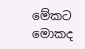මේකට මොකද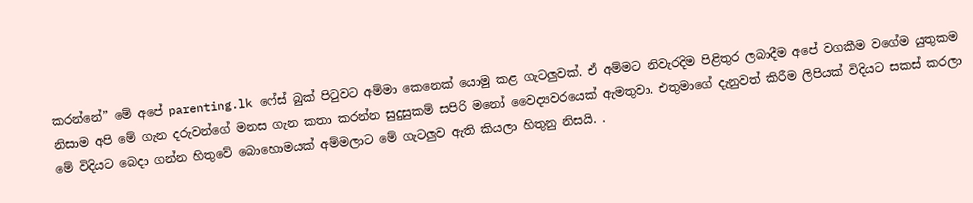කරන්නේ” මේ අපේ parenting.lk ෆේස් බුක් පිටුවට අම්මා කෙනෙක් යොමු කළ ගැටලුවක්. ඒ අම්මට නිවැරදිම පිළිතුර ලබාදීම අපේ වගකීම වගේම යුතුකම නිසාම අපි මේ ගැන දරුවන්ගේ මනස ගැන කතා කරන්න සුදුසුකම් සපිරි මනෝ වෛද්‍යවරයෙක් ඇමතුවා. එතුමාගේ දැනුවත් කිරීම ලිපියක් විදියට සකස් කරලා මේ විදියට බෙදා ගන්න හිතුවේ බොහොමයක් අම්මලාට මේ ගැටලුව ඇති කියලා හිතුනු නිසයි. .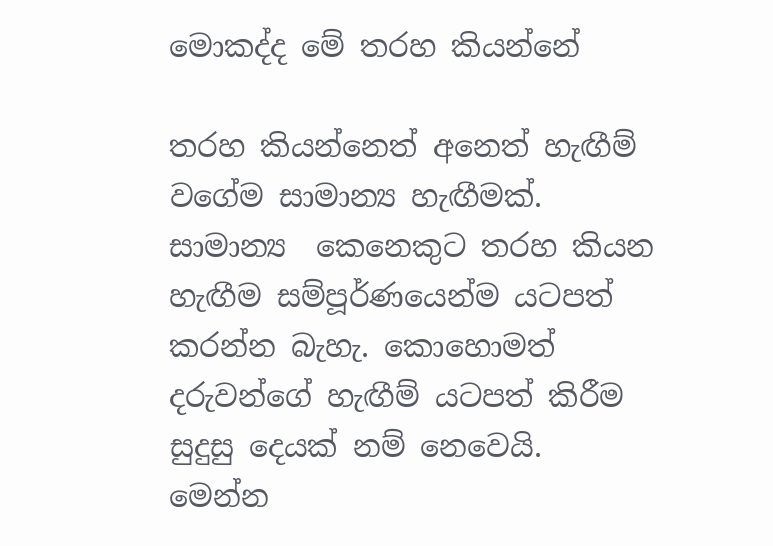මොකද්ද මේ තරහ කියන්නේ

තරහ කියන්නෙත් අනෙත් හැඟීම් වගේම සාමාන්‍ය හැඟීමක්. සාමාන්‍ය  කෙනෙකුට තරහ කියන හැඟීම සම්පූර්ණයෙන්ම යටපත් කරන්න බැහැ. කොහොමත් දරුවන්ගේ හැඟීම් යටපත් කිරීම සුදුසු දෙයක් නම් නෙවෙයි. මෙන්න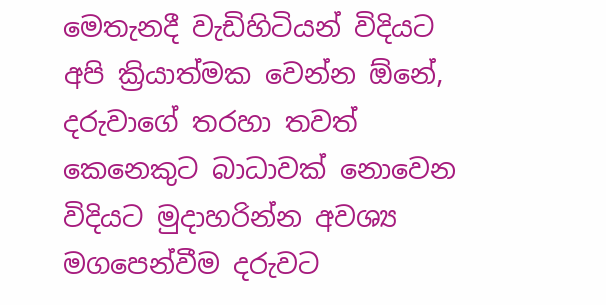මෙතැනදී වැඩිහිටියන් විදියට අපි ක්‍රියාත්මක වෙන්න ඕනේ, දරුවාගේ තරහා තවත් කෙනෙකුට බාධාවක් නොවෙන විදියට මුදාහරින්න අවශ්‍ය මගපෙන්වීම දරුවට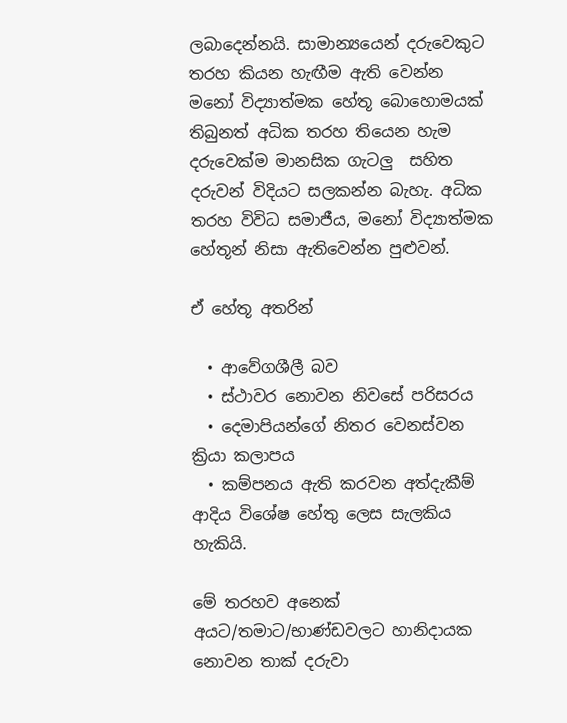ලබාදෙන්නයි. සාමාන්‍යයෙන් දරුවෙකුට තරහ කියන හැඟීම ඇති වෙන්න  මනෝ විද්‍යාත්මක හේතූ බොහොමයක් තිබුනත් අධික තරහ තියෙන හැම දරුවෙක්ම මානසික ගැටලු  සහිත දරුවන් විදියට සලකන්න බැහැ. අධික තරහ විවිධ සමාජීය, මනෝ විද්‍යාත්මක හේතූන් නිසා ඇතිවෙන්න පුළුවන්.

ඒ හේතූ අතරින්

  • ආවේගශීලී බව
  • ස්ථාවර නොවන නිවසේ පරිසරය
  • දෙමාපියන්ගේ නිතර වෙනස්වන ක්‍රියා කලාපය
  • කම්පනය ඇති කරවන අත්දැකීම් ආදිය විශේෂ හේතු ලෙස සැලකිය හැකියි.

මේ තරහව අනෙක් අයට/තමාට/භාණ්ඩවලට හානිදායක නොවන තාක් දරුවා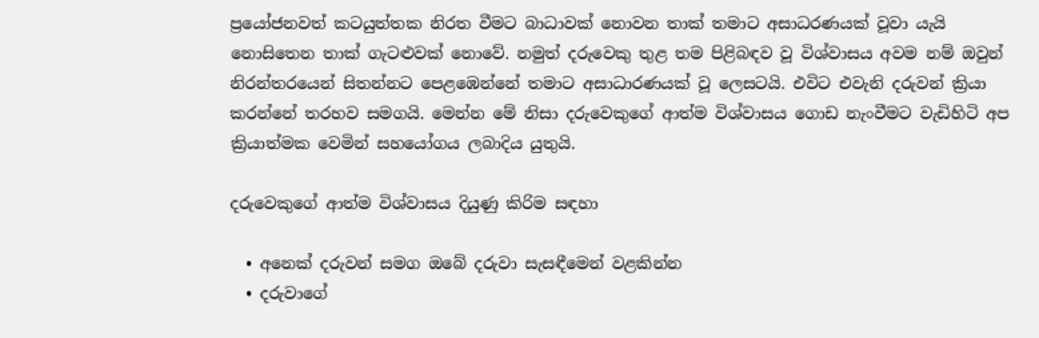ප්‍රයෝජනවත් කටයුත්තක නිරත වීමට බාධාවක් නොවන තාක් තමාට අසාධරණයක් වූවා යැයි නොසිතෙන තාක් ගැටළුවක් නොවේ. නමුත් දරුවෙකු තුළ තම පිළිබඳව වූ විශ්වාසය අවම නම් ඔවුන් නිරන්තරයෙන් සිතන්නට පෙළඹෙන්නේ තමාට අසාධාරණයක් වූ ලෙසටයි. එවිට එවැනි දරුවන් ක්‍රියා කරන්නේ තරහව සමගයි. මෙන්න මේ නිසා දරුවෙකුගේ ආත්ම විශ්වාසය ගොඩ නැංවීමට වැඩිහිටි අප ක්‍රියාත්මක වෙමින් සහයෝගය ලබාදිය යුතුයි.

දරුවෙකුගේ ආත්ම විශ්වාසය දියුණු කිරිම සඳහා

  • අනෙක් දරුවන් සමග ඔබේ දරුවා සැසඳීමෙන් වළකින්න
  • දරුවාගේ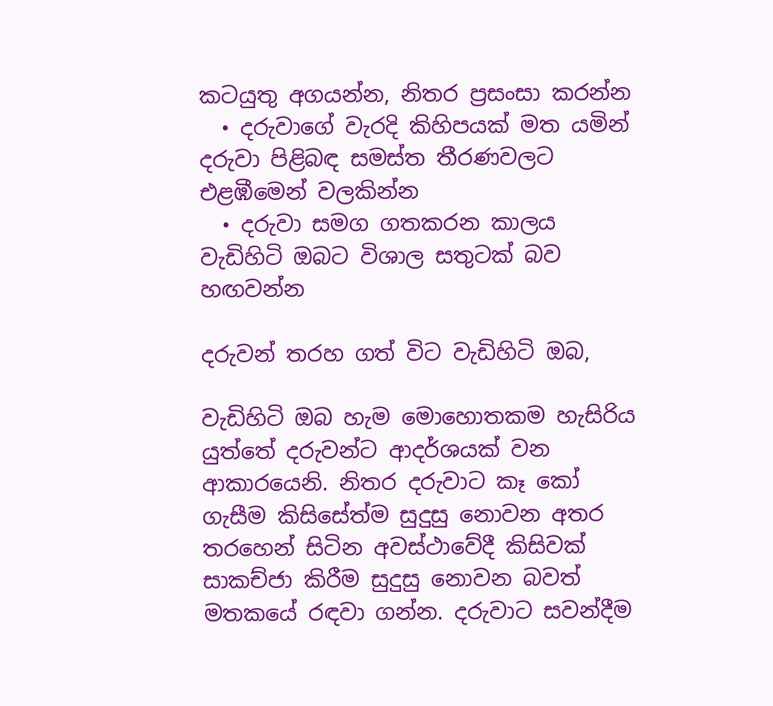කටයුතු අගයන්න, නිතර ප්‍රසංසා කරන්න
  • දරුවාගේ වැරදි කිහිපයක් මත යමින් දරුවා පිළිබඳ සමස්ත තීරණවලට එළඹීමෙන් වලකින්න
  • දරුවා සමග ගතකරන කාලය වැඩිහිටි ඔබට විශාල සතුටක් බව හඟවන්න

දරුවන් තරහ ගත් විට වැඩිහිටි ඔබ,

වැඩිහිටි ඔබ හැම මොහොතකම හැසිරිය යුත්තේ දරුවන්ට ආදර්ශයක් වන ආකාරයෙනි. නිතර දරුවාට කෑ කෝ ගැසීම කිසිසේත්ම සුදුසු නොවන අතර තරහෙන් සිටින අවස්ථාවේදී කිසිවක් සාකච්ජා කිරීම සුදුසු නොවන බවත් මතකයේ රඳවා ගන්න. දරුවාට සවන්දීම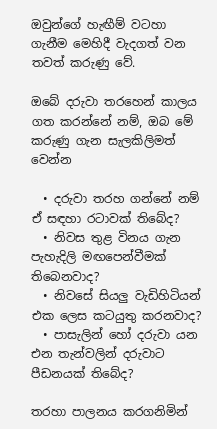ඔවුන්ගේ හැඟීම් වටහා ගැනීම මෙහිදී වැදගත් වන තවත් කරුණු වේ.

ඔබේ දරුවා තරහෙන් කාලය ගත කරන්නේ නම්, ඔබ මේ කරුණු ගැන සැලකිලිමත් වෙන්න

  • දරුවා තරහ ගන්නේ නම් ඒ සඳහා රටාවක් තිබේද?
  • නිවස තුළ විනය ගැන පැහැදිලි මඟපෙන්වීමක් තිබෙනවාද?
  • නිවසේ සියලු වැඩිහිටියන් එක ලෙස කටයුතු කරනවාද?
  • පාසැලින් හෝ දරුවා යන එන තැන්වලින් දරුවාට පීඩනයක් තිබේද?

තරහා පාලනය කරගනිමින්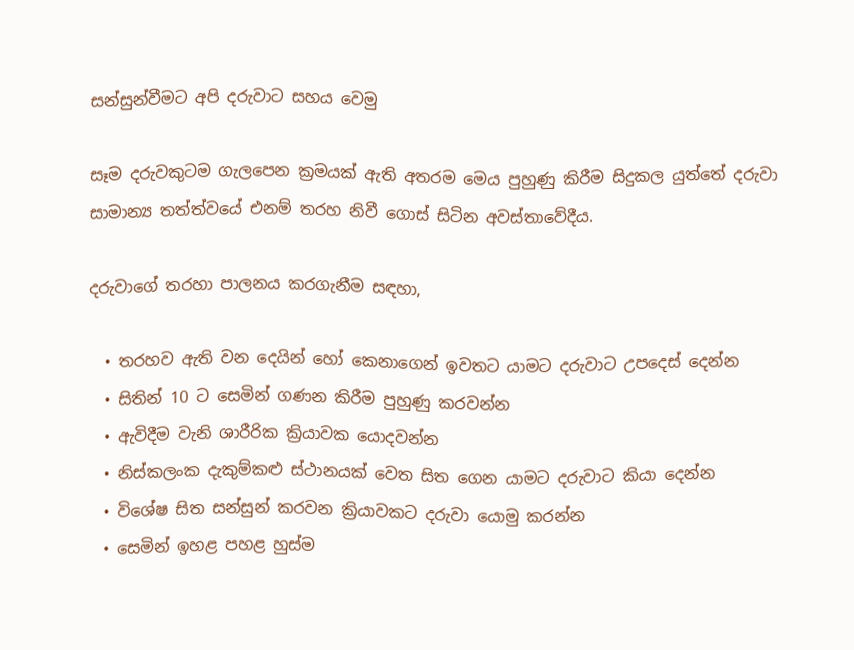සන්සුන්වීමට අපි දරුවාට සහය වෙමු

සෑම දරුවකුටම ගැලපෙන ක්‍රමයක් ඇති අතරම මෙය පුහුණු කිරීම සිදුකල යුත්තේ දරුවා සාමාන්‍ය තත්ත්වයේ එනම් තරහ නිවී ගොස් සිටින අවස්තාවේදීය.

දරුවාගේ තරහා පාලනය කරගැනීම සඳහා,

  • තරහව ඇති වන දෙයින් හෝ කෙනාගෙන් ඉවතට යාමට දරුවාට උපදෙස් දෙන්න
  • සිතින් 10 ට සෙමින් ගණන කිරීම පුහුණු කරවන්න
  • ඇවිදීම වැනි ශාරීරික ක්‍රියාවක යොදවන්න
  • නිස්කලංක දැකුම්කළු ස්ථානයක් වෙත සිත ගෙන යාමට දරුවාට කියා දෙන්න
  • විශේෂ සිත සන්සුන් කරවන ක්‍රියාවකට දරුවා යොමු කරන්න
  • සෙමින් ඉහළ පහළ හුස්ම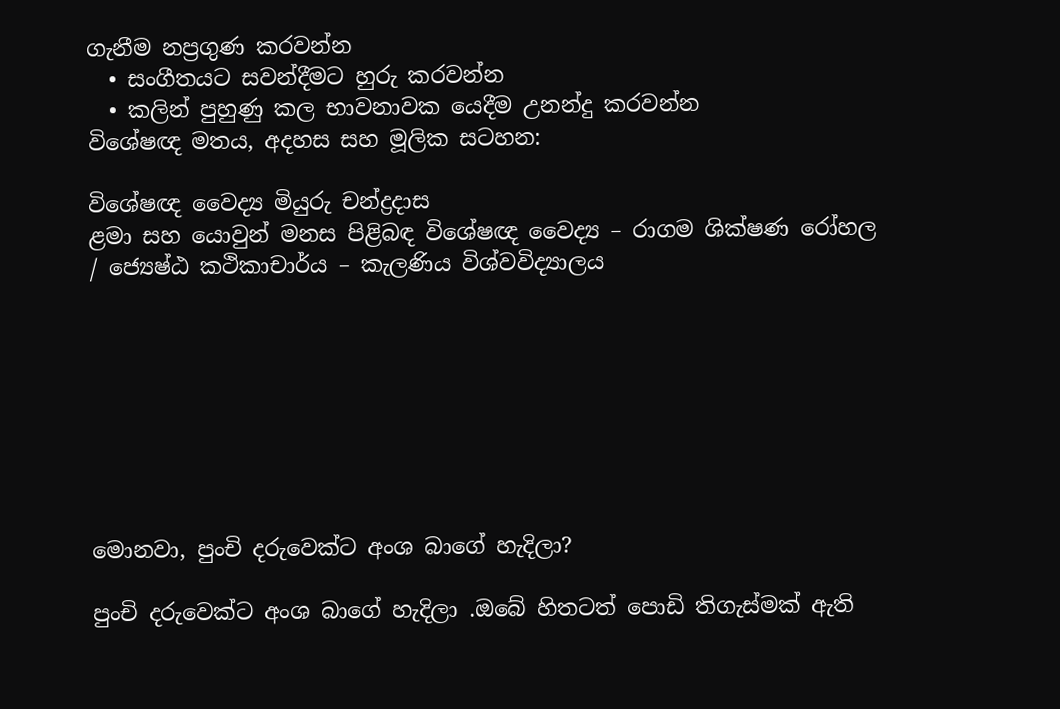ගැනීම නප්‍රගුණ කරවන්න
  • සංගීතයට සවන්දීමට හුරු කරවන්න
  • කලින් පුහුණු කල භාවනාවක යෙදීම උනන්දු කරවන්න
විශේෂඥ මතය, අදහස සහ මූලික සටහන:

විශේෂඥ වෛද්‍ය මියුරු චන්ද්‍රදාස
ළමා සහ යොවුන් මනස පිළිබඳ විශේෂඥ වෛද්‍ය – රාගම ශික්ෂණ රෝහල / ජ්‍යෙෂ්ඨ කථිකාචාර්ය – කැලණිය විශ්වවිද්‍යාලය








මොනවා, පුංචි දරුවෙක්ට අංශ බාගේ හැදිලා?

පුංචි දරුවෙක්ට අංශ බාගේ හැදිලා .ඔබේ හිතටත් පොඩි තිගැස්මක් ඇති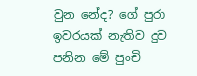වුන නේද? ගේ පුරා ඉවරයක් නැතිව දුව පනින මේ පුංචි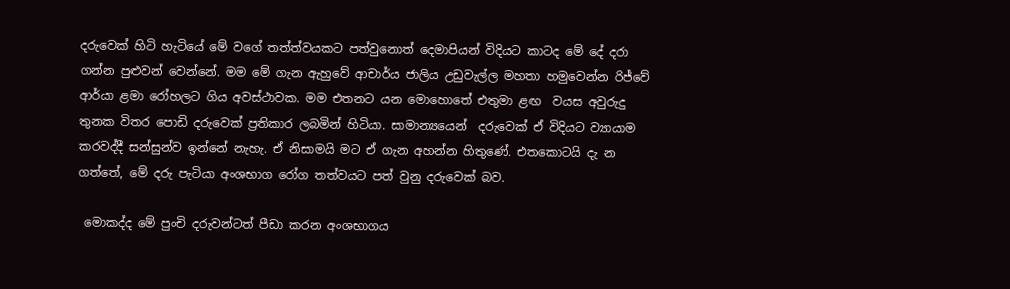දරුවෙක් හිටි හැටියේ මේ වගේ තත්ත්වයකට පත්වුනොත් දෙමාපියන් විදියට කාටද මේ දේ දරා ගන්න පුළුවන් වෙන්නේ. මම මේ ගැන ඇහුවේ ආචාර්ය ජාලිය උඩුවැල්ල මහතා හමුවෙන්න රිජ්වේ ආර්යා ළමා රෝහලට ගිය අවස්ථාවක. මම එතනට යන මොහොතේ එතුමා ළඟ  වයස අවුරුදු තුනක විතර පොඩි දරුවෙක් ප්‍රතිකාර ලබමින් හිටියා. සාමාන්‍යයෙන්  දරුවෙක් ඒ විදියට ව්‍යායාම කරවද්දී සන්සුන්ව ඉන්නේ නැහැ. ඒ නිසාමයි මට ඒ ගැන අහන්න හිතුණේ. එතකොටයි දැ න ගත්තේ, මේ දරු පැටියා අංශභාග රෝග තත්වයට පත් වුනු දරුවෙක් බව.

 මොකද්ද මේ පුංචි දරුවන්ටත් පීඩා කරන අංශභාගය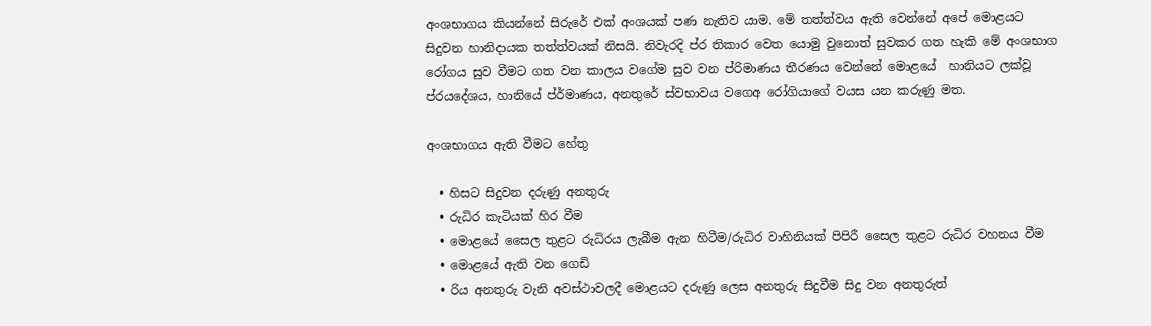අංශභාගය කියන්නේ සිරුරේ එක් අංශයක් පණ නැතිව යාම. මේ තත්ත්වය ඇති වෙන්නේ අපේ මොළයට සිදුවන හානිදායක තත්ත්වයක් නිසයි. නිවැරදි ප්ර තිකාර වෙත යොමු වුනොත් සුවකර ගත හැකි මේ අංශභාග රෝගය සුව වීමට ගත වන කාලය වගේම සුව වන ප්රිමාණය තීරණය වෙන්නේ මොළයේ  හානියට ලක්වූ ප්රයදේශය, හානියේ ප්ර්මාණය, අනතුරේ ස්වභාවය වගෙඅ රෝගියාගේ වයස යන කරුණු මත.

අංශභාගය ඇති වීමට හේතු

  • හිසට සිදුවන දරුණු අනතුරු
  • රුධිර කැටියක් හිර වීම
  • මොළයේ සෛල තුළට රුධිරය ලැබීම ඇන හිටීම/රුධිර වාහිනියක් පිපිරී සෛල තුළට රුධිර වහනය වීම
  • මොළයේ ඇති වන ගෙඩි
  • රිය අනතුරු වැනි අවස්ථාවලදී මොළයට දරුණු ලෙස අනතුරු සිදුවීම සිදු වන අනතුරුත්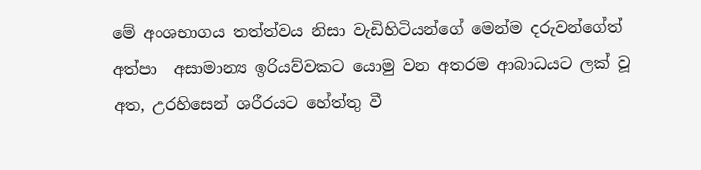මේ අංශභාගය තත්ත්වය නිසා වැඩිහිටියන්ගේ මෙන්ම දරුවන්ගේත් අත්පා  අසාමාන්‍ය ඉරියව්වකට යොමු වන අතරම ආබාධයට ලක් වූ අත, උරහිසෙන් ශරීරයට හේත්තු වී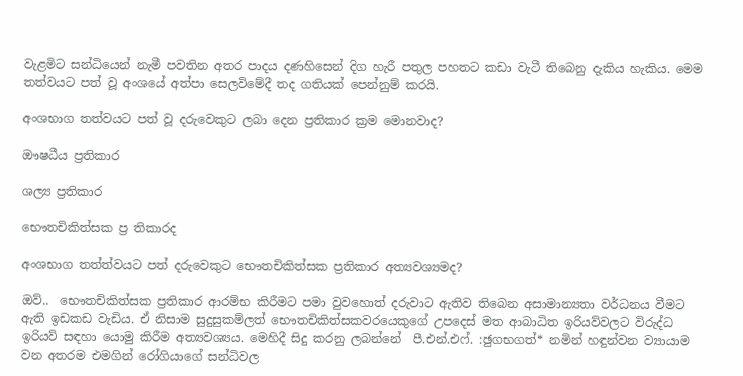වැළමිට සන්ධියෙන් නැමී පවතින අතර පාදය දණහිසෙන් දිග හැරී පතුල පහතට කඩා වැටී තිබෙනු දැකිය හැකිය. මෙම තත්වයට පත් වූ අංශයේ අත්පා සෙලවිමේදී තද ගතියක් පෙන්නුම් කරයි.

අංශභාග තත්වයට පත් වූ දරුවෙකුට ලබා දෙන ප්‍රතිකාර ක්‍රම මොනවාද?

ඖෂධීය ප්‍රතිකාර

ශල්‍ය ප්‍රතිකාර

භෞතචිකිත්සක ප්‍ර තිකාරද

අංශභාග තත්ත්වයට පත් දරුවෙකුට භෞතචිකිත්සක ප්‍රතිකාර අත්‍යවශ්‍යමද?

ඔව්..  භෞතචිකිත්සක ප්‍රතිකාර ආරම්භ කිරීමට පමා වුවහොත් දරුවාට ඇතිව තිබෙන අසාමාන්‍යතා වර්ධනය වීමට ඇති ඉඩකඩ වැඩිය. ඒ නිසාම සුදුසුකම්ලත් භෞතචිකිත්සකවරයෙකුගේ උපදෙස් මත ආබාධිත ඉරියව්වලට විරුද්ධ ඉරියව් සඳහා යොමු කිරීම අත්‍යවශ්‍යය. මෙහිදී සිදු කරනු ලබන්නේ  පී.එන්.එෆ්. :ඡුගභගත්‍* නමින් හඳුන්වන ව්‍යායාම වන අතරම එමගින් රෝගියාගේ සන්ධිවල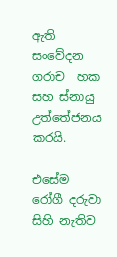ඇති සංවේදන ගරාච  හක සහ ස්නායු උත්තේජනය කරයි.

එසේම රෝගී දරුවා සිහි නැතිව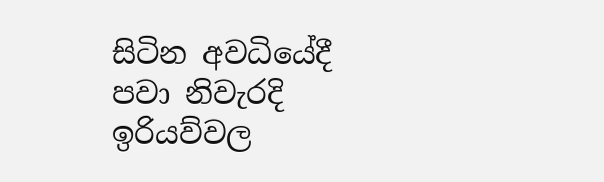සිටින අවධියේදී පවා නිවැරදි ඉරියව්වල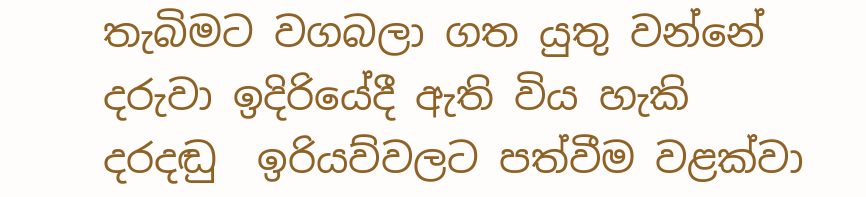තැබිමට වගබලා ගත යුතු වන්නේ දරුවා ඉදිරියේදී ඇති විය හැකි දරදඬු  ඉරියව්වලට පත්වීම වළක්වා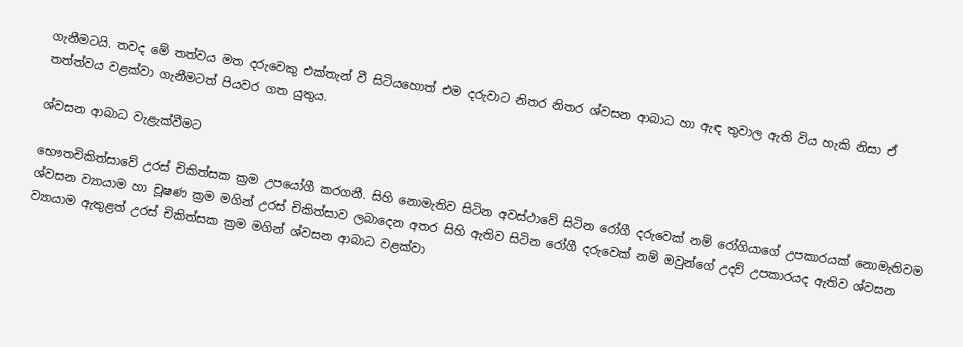ගැනීමටයි. තවද මේ තත්වය මත දරුවෙකු එක්තැන් වී සිටියහොත් එම දරුවාට නිතර නිතර ශ්වසන ආබාධ හා ඇඳ තුවාල ඇති විය හැකි නිසා ඒ තත්ත්වය වළක්වා ගැනීමටත් පියවර ගත යුතුය.

ශ්වසන ආබාධ වැළැක්වීමට

භෞතචිකිත්සාවේ උරස් චිකිත්සක ක්‍රම උපයෝගී කරගනී. සිහි නොමැතිව සිටින අවස්ථාවේ සිටින රෝගී දරුවෙක් නම් රෝගියාගේ උපකාරයක් නොමැතිවම  ශ්වසන ව්‍යායාම හා චූෂණ ක්‍රම මගින් උරස් චිකිත්සාව ලබාදෙන අතර සිහි ඇතිව සිටින රෝගී දරුවෙක් නම් ඔවුන්ගේ උදව් උපකාරයද ඇතිව ශ්වසන ව්‍යායාම ඇතුළත් උරස් චිකිත්සක ක්‍රම මගින් ශ්වසන ආබාධ වළක්වා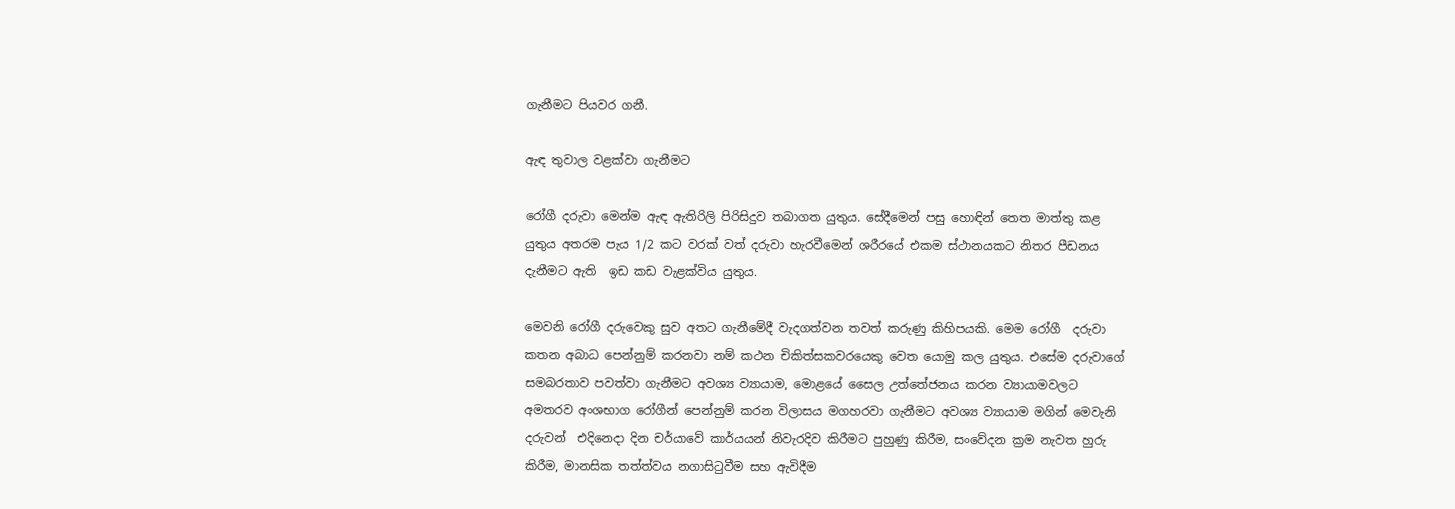ගැනීමට පියවර ගනී.

ඇඳ තුවාල වළක්වා ගැනීමට

රෝගී දරුවා මෙන්ම ඇඳ ඇතිරිලි පිරිසිදුව තබාගත යුතුය. සේදීමෙන් පසු හොඳින් තෙත මාත්තු කළ යුතුය අතරම පැය 1/2 කට වරක් වත් දරුවා හැරවීමෙන් ශරීරයේ එකම ස්ථානයකට නිතර පීඩනය දැනීමට ඇති  ඉඩ කඩ වැළක්විය යුතුය.

මෙවනි රෝගී දරුවෙකු සුව අතට ගැනීමේදී වැදගත්වන තවත් කරුණු කිහිපයකි. මෙම රෝගී  දරුවා කතන අබාධ පෙන්නුම් කරනවා නම් කථන චිකිත්සකවරයෙකු වෙත යොමු කල යුතුය. එසේම දරුවාගේ සමබරතාව පවත්වා ගැනීමට අවශ්‍ය ව්‍යායාම, මොළයේ සෛල උත්තේජනය කරන ව්‍යායාමවලට අමතරව අංශභාග රෝගීන් පෙන්නුම් කරන විලාසය මගහරවා ගැනීමට අවශ්‍ය ව්‍යායාම මගින් මෙවැනි දරුවන්  එදිනෙදා දින චර්යාවේ කාර්යයන් නිවැරදිව කිරීමට පුහුණු කිරීම, සංවේදන ක්‍රම නැවත හුරු කිරීම, මානසික තත්ත්වය නගාසිටුවීම සහ ඇවිදීම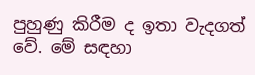පුහුණු කිරීම ද ඉතා වැදගත් වේ. මේ සඳහා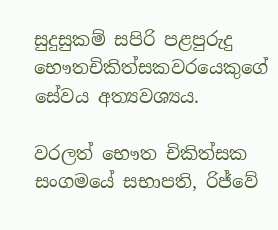සුදුසුකම් සපිරි පළපුරුදු භෞතචිකිත්සකවරයෙකුගේ සේවය අත්‍යවශ්‍යය.

වරලත් භෞත චිකිත්සක සංගමයේ සභාපති, රිජ්වේ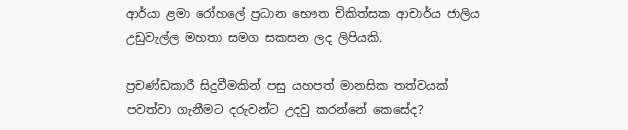ආර්යා ළමා රෝහලේ ප්‍රධාන භෞත චිකිත්සක ආචාර්ය ජාලිය උඩුවැල්ල මහතා සමග සකසන ලද ලිපියකි.

ප්‍රචණ්ඩකාරී සිදුවීමකින් පසු යහපත් මානසික තත්වයක් පවත්වා ගැනීමට දරුවන්ට උදවු කරන්නේ කෙසේද?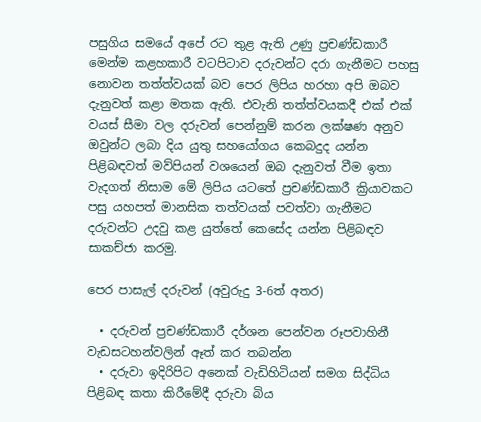පසුගිය සමයේ අපේ රට තුළ ඇති උණු ප්‍රචණ්ඩකාරී මෙන්ම කළහකාරී වටපිටාව දරුවන්ට දරා ගැනීමට පහසු නොවන තත්ත්වයක් බව පෙර ලිපිය හරහා අපි ඔබව දැනුවත් කළා මතක ඇති. එවැනි තත්ත්වයකදී එක් එක් වයස් සීමා වල දරුවන් පෙන්නුම් කරන ලක්ෂණ අනුව ඔවුන්ට ලබා දිය යුතු සහයෝගය කෙබදුද යන්න පිළිබඳවත් මව්පියන් වශයෙන් ඔබ දැනුවත් වීම ඉතා වැදගත් නිසාම මේ ලිපිය යටතේ ප්‍රචණ්ඩකාරී ක්‍රියාවකට පසු යහපත් මානසික තත්වයක් පවත්වා ගැනීමට දරුවන්ට උදවු කළ යුත්තේ කෙසේද යන්න පිළිබඳව සාකච්ජා කරමු.

පෙර පාසැල් දරුවන් (අවුරුදු 3-6ත් අතර)

  • දරුවන් ප්‍රචණ්ඩකාරී දර්ශන පෙන්වන රූපවාහිනී වැඩසටහන්වලින් ඈත් කර තබන්න
  • දරුවා ඉදිරිපිට අනෙක් වැඩිහිටියන් සමග සිද්ධිය පිළිබඳ කතා කිරීමේදී දරුවා බිය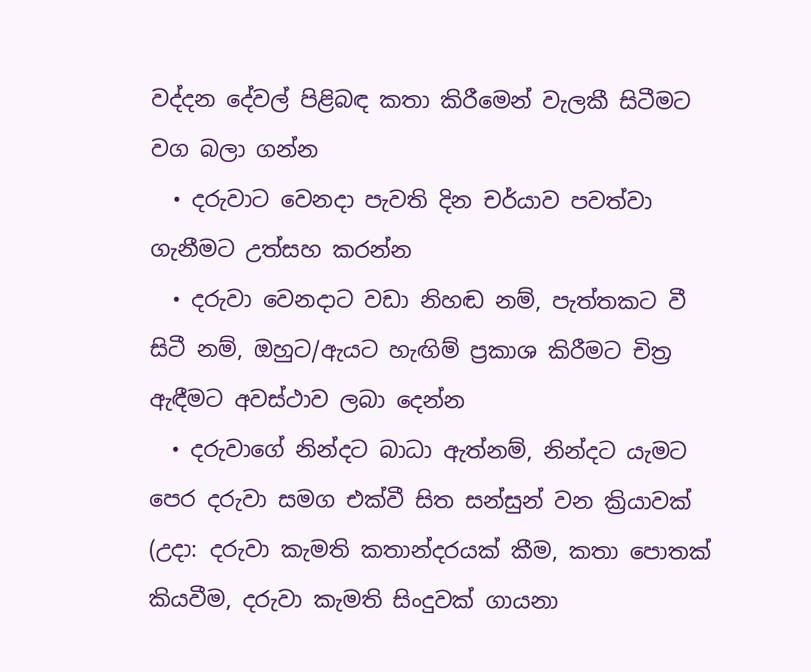වද්දන දේවල් පිළිබඳ කතා කිරීමෙන් වැලකී සිටීමට වග බලා ගන්න
  • දරුවාට වෙනදා පැවති දින චර්යාව පවත්වා ගැනීමට උත්සහ කරන්න
  • දරුවා වෙනදාට වඩා නිහඬ නම්, පැත්තකට වී සිටී නම්, ඔහුට/ඇයට හැඟිම් ප්‍රකාශ කිරීමට චිත්‍ර ඇඳීමට අවස්ථාව ලබා දෙන්න
  • දරුවාගේ නින්දට බාධා ඇත්නම්, නින්දට යැමට පෙර දරුවා සමග එක්වී සිත සන්සුන් වන ක්‍රියාවක් (උදා: දරුවා කැමති කතාන්දරයක් කීම, කතා පොතක් කියවීම, දරුවා කැමති සිංදුවක් ගායනා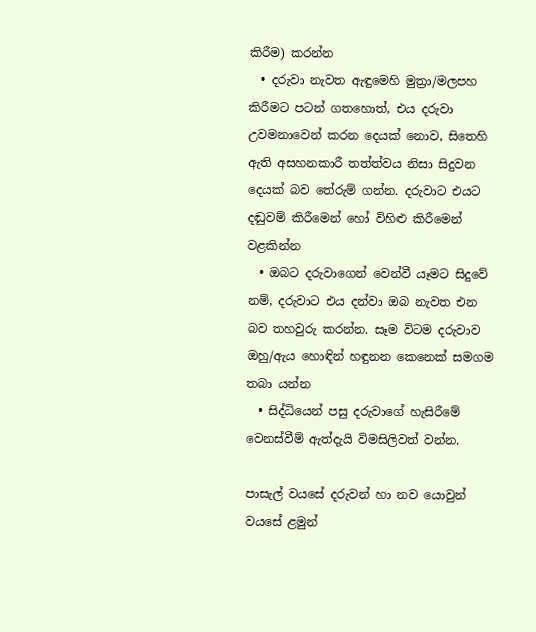කිරීම) කරන්න
  • දරුවා නැවත ඇඳුමෙහි මුත්‍රා/මලපහ කිරීමට පටන් ගතහොත්, එය දරුවා උවමනාවෙන් කරන දෙයක් නොව, සිතෙහි ඇති අසහනකාරී තත්ත්වය නිසා සිදුවන දෙයක් බව තේරුම් ගන්න. දරුවාට එයට දඬුවම් කිරීමෙන් හෝ විහිළු කිරීමෙන් වළකින්න
  • ඔබට දරුවාගෙන් වෙන්වී යෑමට සිදුවේ නම්, දරුවාට එය දන්වා ඔබ නැවත එන බව තහවුරු කරන්න. සෑම විටම දරුවාව ඔහු/ඇය හොඳින් හඳුනන කෙනෙක් සමගම තබා යන්න
  • සිද්ධියෙන් පසු දරුවාගේ හැසිරීමේ වෙනස්වීම් ඇත්දැයි විමසිලිවත් වන්න.

පාසැල් වයසේ දරුවන් හා නව යොවුන් වයසේ ළමුන්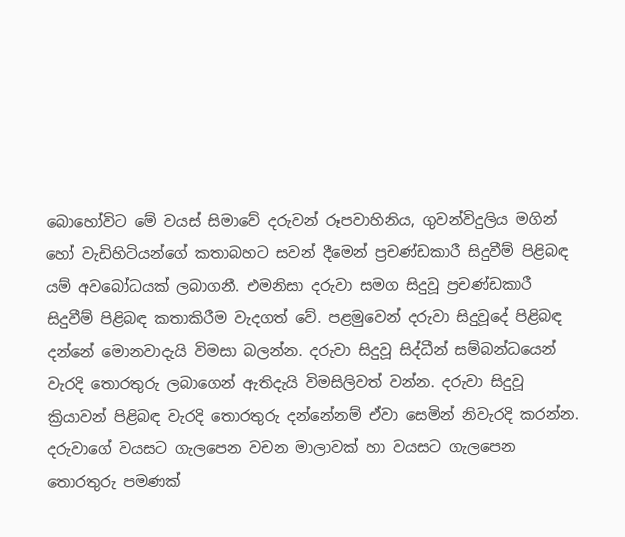බොහෝවිට මේ වයස් සිමාවේ දරුවන් රූපවාහිනිය, ගුවන්විදුලිය මගින් හෝ වැඩිහිටියන්ගේ කතාබහට සවන් දීමෙන් ප්‍රචණ්ඩකාරී සිදුවීම් පිළිබඳ යම් අවබෝධයක් ලබාගනී. එමනිසා දරුවා සමග සිදුවූ ප්‍රචණ්ඩකාරී සිදුවීම් පිළිබඳ කතාකිරීම වැදගත් වේ. පළමුවෙන් දරුවා සිදුවූදේ පිළිබඳ දන්නේ මොනවාදැයි විමසා බලන්න. දරුවා සිදුවූ සිද්ධීන් සම්බන්ධයෙන් වැරදි තොරතුරු ලබාගෙන් ඇතිදැයි විමසිලිවත් වන්න. දරුවා සිදුවූ ක්‍රියාවන් පිළිබඳ වැරදි තොරතුරු දන්නේනම් ඒවා සෙමින් නිවැරදි කරන්න. දරුවාගේ වයසට ගැලපෙන වචන මාලාවක් හා වයසට ගැලපෙන තොරතුරු පමණක්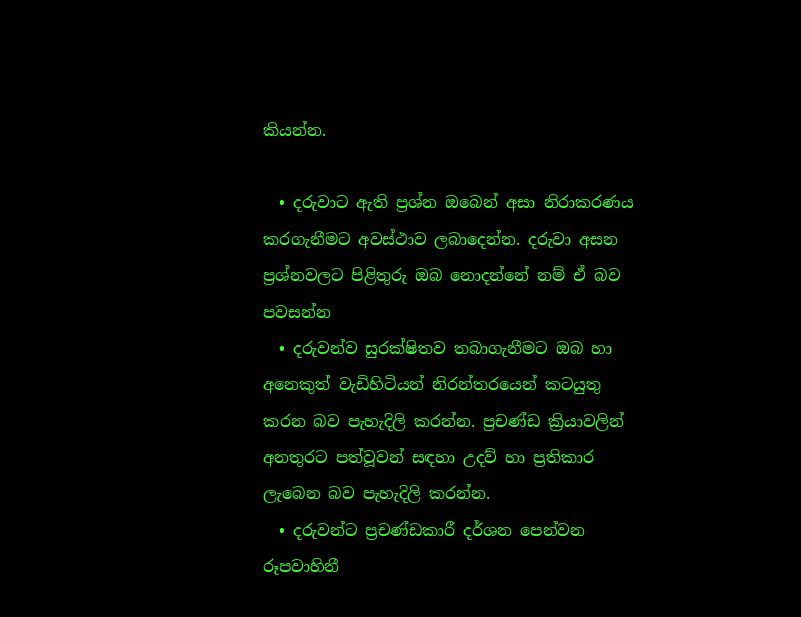කියන්න.

  • දරුවාට ඇති ප්‍රශ්න ඔබෙන් අසා නිරාකරණය කරගැනීමට අවස්ථාව ලබාදෙන්න. දරුවා අසන ප්‍රශ්නවලට පිළිතුරු ඔබ නොදන්නේ නම් ඒ බව පවසන්න
  • දරුවන්ව සුරක්ෂිතව තබාගැනීමට ඔබ හා අනෙකුත් වැඩිහිටියන් නිරන්තරයෙන් කටයුතු කරන බව පැහැදිලි කරන්න. ප්‍රචණ්ඩ ක්‍රියාවලින් අනතුරට පත්වූවන් සඳහා උදව් හා ප්‍රතිකාර ලැබෙන බව පැහැදිලි කරන්න.
  • දරුවන්ට ප්‍රචණ්ඩකාරී දර්ශන පෙන්වන රූපවාහිනී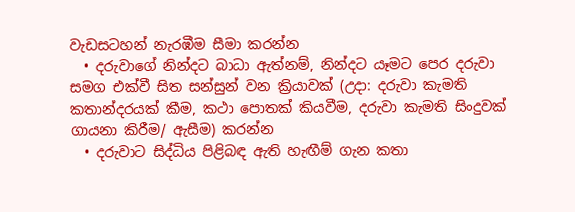වැඩසටහන් නැරඹීම සීමා කරන්න
  • දරුවාගේ නින්දට බාධා ඇත්නම්, නින්දට යෑමට පෙර දරුවා සමග එක්වී සිත සන්සුන් වන ක්‍රියාවක් (උදා: දරුවා කැමති කතාන්දරයක් කීම, කථා පොතක් කියවීම, දරුවා කැමති සිංදුවක් ගායනා කිරීම/ ඇසීම) කරන්න
  • දරුවාට සිද්ධිය පිළිබඳ ඇති හැඟීම් ගැන කතා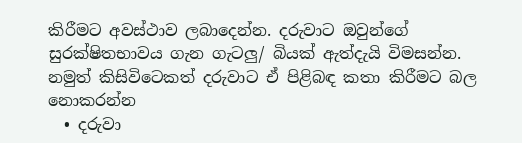කිරීමට අවස්ථාව ලබාදෙන්න. දරුවාට ඔවුන්ගේ සුරක්ෂිතභාවය ගැන ගැටලු/ බියක් ඇත්දැයි විමසන්න. නමුත් කිසිවිටෙකත් දරුවාට ඒ පිළිබඳ කතා කිරීමට බල නොකරන්න
  • දරුවා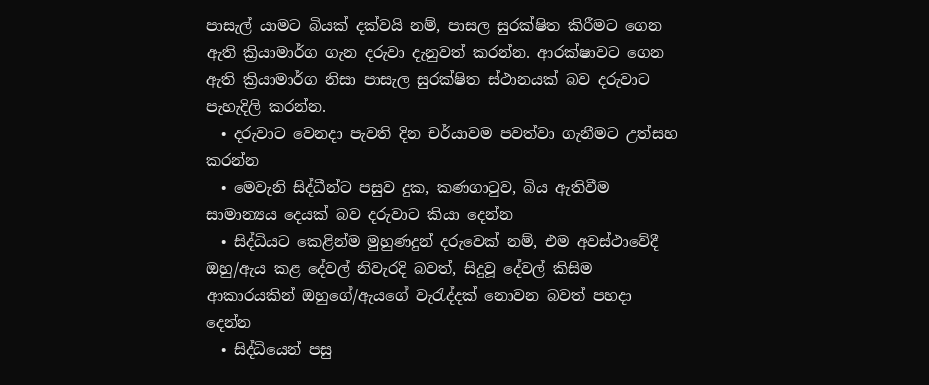පාසැල් යාමට බියක් දක්වයි නම්, පාසල සුරක්ෂිත කිරීමට ගෙන ඇති ක්‍රියාමාර්ග ගැන දරුවා දැනුවත් කරන්න. ආරක්ෂාවට ගෙන ඇති ක්‍රියාමාර්ග නිසා පාසැල සුරක්ෂිත ස්ථානයක් බව දරුවාට පැහැදිලි කරන්න.
  • දරුවාට වෙනදා පැවති දින චර්යාවම පවත්වා ගැනීමට උත්සහ කරන්න
  • මෙවැනි සිද්ධීන්ට පසුව දුක, කණගා‍ටුව, බිය ඇතිවීම සාමාන්‍යය දෙයක් බව දරුවාට කියා දෙන්න
  • සිද්ධියට කෙළින්ම මුහුණදුන් දරුවෙක් නම්, එම අවස්ථාවේදී ඔහු/ඇය කළ දේවල් නිවැරදි බවත්, සිදුවූ දේවල් කිසිම ආකාරයකින් ඔහුගේ/ඇයගේ වැ‍රැද්දක් නොවන බවත් පහදා දෙන්න
  • සිද්ධියෙන් පසු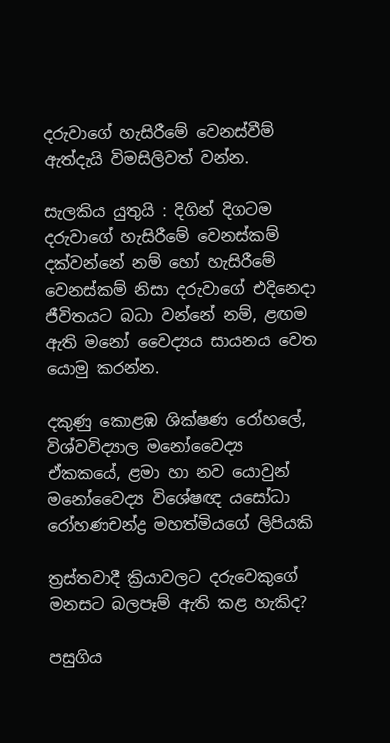දරුවාගේ හැසිරීමේ වෙනස්වීම් ඇත්දැයි විමසිලිවත් වන්න.

සැලකිය යුතුයි : දිගින් දිගටම දරුවාගේ හැසිරීමේ වෙනස්කම් දක්වන්නේ නම් හෝ හැසිරීමේ වෙනස්කම් නිසා දරුවාගේ එදිනෙදා ජීවිතයට බධා වන්නේ නම්, ළඟම ඇති මනෝ වෛද්‍යය සායනය වෙත යොමු කරන්න.

දකුණු කොළඹ ශික්ෂණ රෝහලේ, විශ්වවිද්‍යාල මනෝවෛද්‍ය ඒකකයේ, ළමා හා නව යොවුන් මනෝවෛද්‍ය විශේෂඥ යසෝධා රෝහණචන්ද්‍ර මහත්මියගේ ලිපියකි

ත්‍රස්තවාදී ක්‍රියාවලට දරුවෙකුගේ මනසට බලපෑම් ඇති කළ හැකිද?

පසුගිය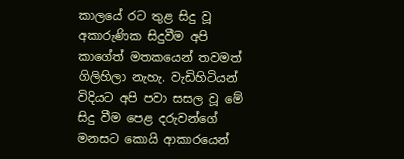කාලයේ රට තුළ සිදු වූ අකාරුණික සිදුවීම අපි කාගේත් මතකයෙන් තවමත් ගිලිහිලා නැහැ. වැඩිහිටියන් විදියට අපි පවා සසල වූ මේ සිදු වීම පෙළ දරුවන්ගේ මනසට කොයි ආකාරයෙන්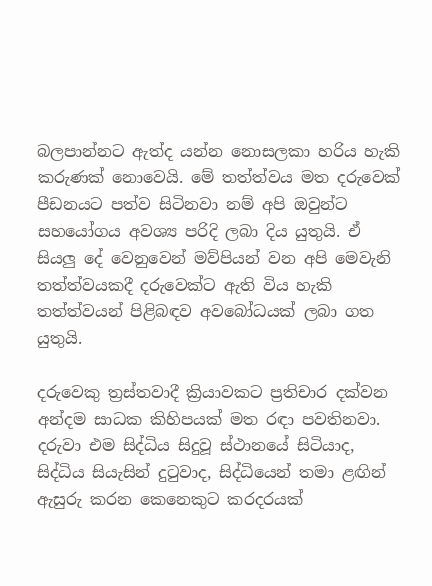බලපාන්නට ඇත්ද යන්න නොසලකා හරිය හැකි කරුණක් නොවෙයි. මේ තත්ත්වය මත දරුවෙක් පීඩනයට පත්ව සිටිනවා නම් අපි ඔවුන්ට සහයෝගය අවශ්‍ය පරිදි ලබා දිය යුතුයි. ඒ සියලු දේ වෙනුවෙන් මව්පියන් වන අපි මෙවැනි තත්ත්වයකදී දරුවෙක්ට ඇති විය හැකි තත්ත්වයන් පිළිබඳව අවබෝධයක් ලබා ගත යුතුයි.

දරුවෙකු ත්‍රස්තවාදී ක්‍රියාවකට ප්‍රතිචාර දක්වන අන්දම සාධක කිහිපයක් මත රඳා පවතිනවා. දරුවා එම සිද්ධිය සිදුවූ ස්ථානයේ සිටියාද, සිද්ධිය සියැසින් දු‍ටුවාද, සිද්ධියෙන් තමා ළඟින් ඇසුරු කරන කෙනෙකුට කරදරයක්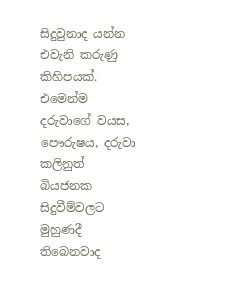සිදුවුනාද යන්න එවැනි කරුණු කිහිපයක්. එමෙන්ම දරුවාගේ වයස, පෞරුෂය, දරුවා කලිනුත් බියජනක සිදුවීම්වලට මුහුණදී තිබෙනවාද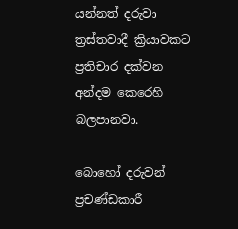යන්නත් දරුවා ත්‍රස්තවාදී ක්‍රියාවකට ප්‍රතිචාර දක්වන අන්දම කෙරෙහි බලපානවා.

බොහෝ දරුවන් ප්‍රචණ්ඩකාරී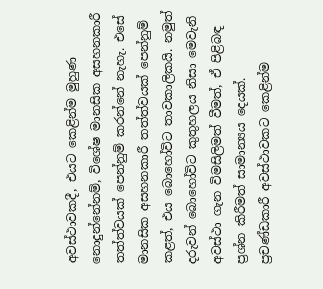අවස්ථාවකදී, එයට කෙළින්ම මුහුණ නොදුන්නේනම්, විශේෂ මානසික අසහනකාරී තත්ත්වයක් පෙන්නුම් කරන්නේ නැහැ. එසේ මානසික අසහනකාරී තත්ත්වයක් පෙන්නුම් කළත්, එය බොහෝවිට තාවකාලිකයි. නමුත් දරුවන් බොහෝවිට කුතුහලය නිසා මෙවැනි අවස්ථා ගැන විමසිලිමත් වීමත්, ඒ පිළිබඳ ප්‍රශ්න කිරීමත් සාමාන්‍යය දෙයක්. ප්‍රචණ්ඩකාරී අවස්ථාවකට කෙළින්ම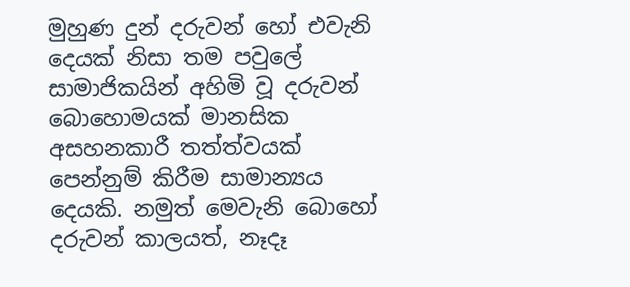මුහුණ දුන් දරුවන් හෝ එවැනි දෙයක් නිසා තම පවුලේ සාමාජිකයින් අහිමි වූ දරුවන් බොහොමයක් මානසික අසහනකාරී තත්ත්වයක් පෙන්නුම් කිරීම සාමාන්‍යය දෙයකි. නමුත් මෙවැනි බොහෝ දරුවන් කාලයත්, නෑදෑ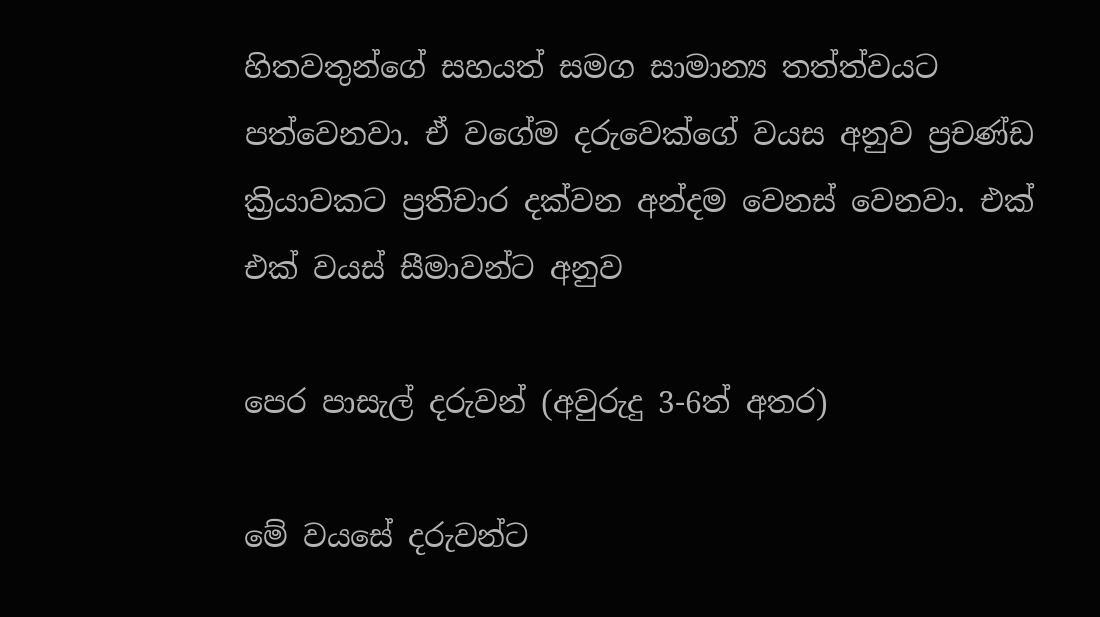හිතවතුන්ගේ සහයත් සමග සාමාන්‍ය තත්ත්වයට පත්වෙනවා. ඒ වගේම දරුවෙක්ගේ වයස අනුව ප්‍රචණ්ඩ ක්‍රියාවකට ප්‍රතිචාර දක්වන අන්දම වෙනස් වෙනවා. එක් එක් වයස් සීමාවන්ට අනුව

පෙර පාසැල් දරුවන් (අවුරුදු 3-6ත් අතර)

මේ වයසේ දරුවන්ට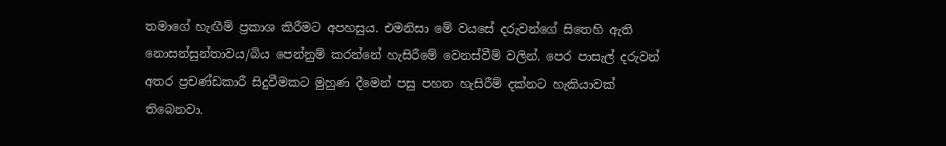තමාගේ හැඟීම් ප්‍රකාශ කිරීමට අපහසුය. එමනිසා මේ වයසේ දරුවන්ගේ සිතෙහි ඇති නොසන්සුන්තාවය/බිය පෙන්නුම් කරන්නේ හැසිරීමේ වෙනස්වීම් වලින්. පෙර පාසැල් දරුවන් අතර ප්‍රචණ්ඩකාරී සිදුවීමකට මුහුණ දීමෙන් පසු පහත හැසිරීම් දක්නට හැකියාවක් තිබෙනවා.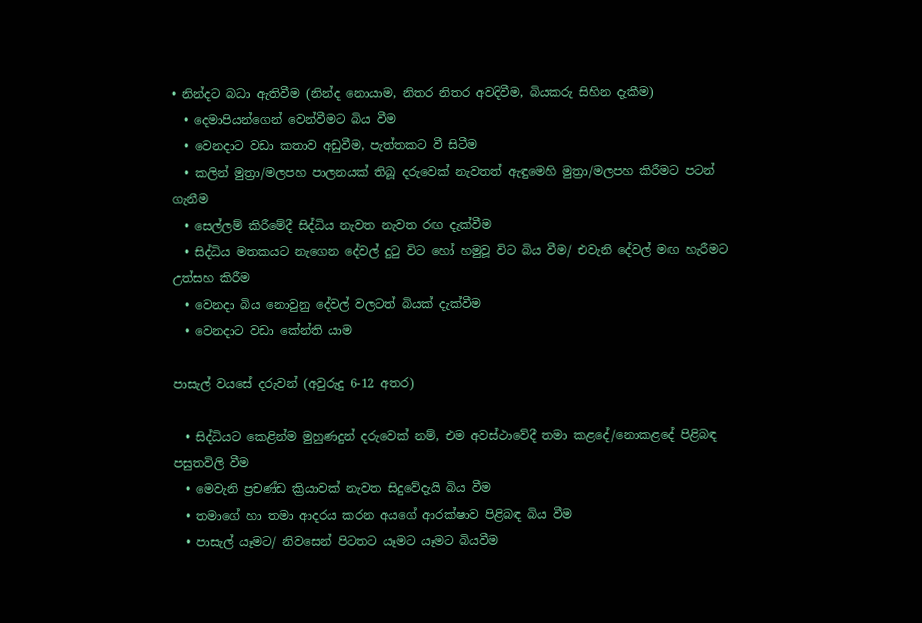• නින්දට බධා ඇතිවීම (නින්ද නොයාම, නිතර නිතර අවදිවීම, බියකරු සිහින දැකීම)
  • දෙමාපියන්ගෙන් වෙන්වීමට බිය වීම
  • වෙනදාට වඩා කතාව අඩුවීම, පැත්තකට වී සිටීම
  • කලින් මුත්‍රා/මලපහ පාලනයක් තිබූ දරුවෙක් නැවතත් ඇඳුමෙහි මුත්‍රා/මලපහ කිරීමට පටන් ගැනීම
  • සෙල්ලම් කිරීමේදී සිද්ධිය නැවත නැවත රඟ දැක්වීම
  • සිද්ධිය මතකයට නැගෙන දේවල් දු‍ටු විට හෝ හමුවූ විට බිය වීම/ එවැනි දේවල් මඟ හැරීමට උත්සහ කිරීම
  • වෙනදා බිය නොවුනු දේවල් වලටත් බියක් දැක්වීම
  • වෙනදාට වඩා කේන්ති යාම

පාසැල් වයසේ දරුවන් (අවුරුදු 6-12 අතර)

  • සිද්ධියට කෙළින්ම මුහුණදුන් දරුවෙක් නම්, එම අවස්ථාවේදී තමා කළදේ/නොකළදේ පිළිබඳ පසුතවිලි වීම
  • මෙවැනි ප්‍රචණ්ඩ ක්‍රියාවක් නැවත සිදුවේදැයි බිය වීම
  • තමාගේ හා තමා ආදරය කරන අයගේ ආරක්ෂාව පිළිබඳ බිය වීම
  • පාසැල් යෑමට/ නිවසෙන් පිටතට යෑමට යෑමට බියවීම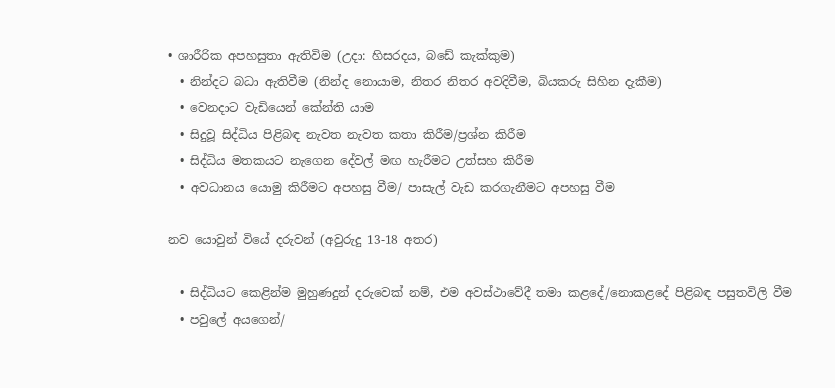• ශාරීරික අපහසුතා ඇතිවිම (උදා: හිසරදය, බඩේ කැක්කුම)
  • නින්දට බධා ඇතිවීම (නින්ද නොයාම, නිතර නිතර අවදිවීම, බියකරු සිහින දැකීම)
  • වෙනදාට වැඩියෙන් කේන්ති යාම
  • සිදුවූ සිද්ධිය පිළිබඳ නැවත නැවත කතා කිරීම/ප්‍රශ්න කිරීම
  • සිද්ධිය මතකයට නැගෙන දේවල් මඟ හැරීමට උත්සහ කිරීම
  • අවධානය යොමු කිරීමට අපහසු වීම/ පාසැල් වැඩ කරගැනීමට අපහසු වීම

නව යොවුන් වියේ දරුවන් (අවුරුදු 13-18 අතර)

  • සිද්ධියට කෙළින්ම මුහුණදුන් දරුවෙක් නම්, එම අවස්ථාවේදී තමා කළදේ/නොකළදේ පිළිබඳ පසුතවිලි වීම
  • පවුලේ අයගෙන්/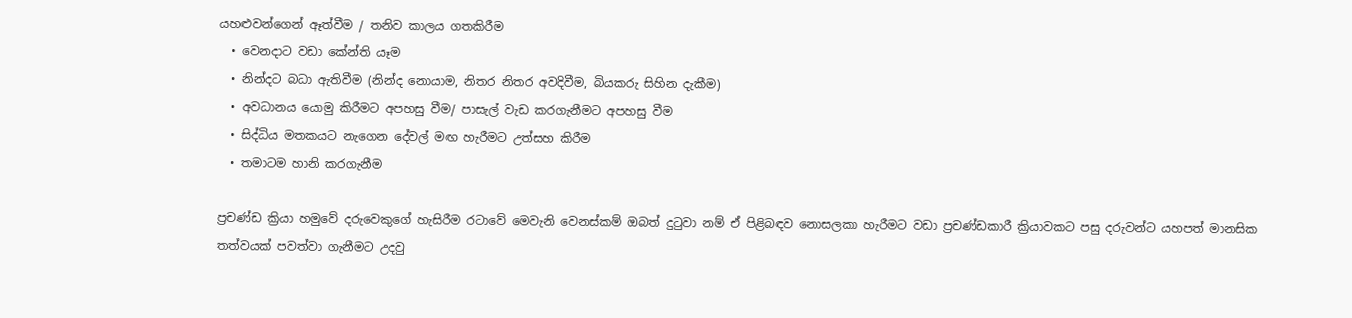යහළුවන්ගෙන් ඈත්වීම / තනිව කාලය ගතකිරීම
  • වෙනදාට වඩා කේන්ති යෑම
  • නින්දට බධා ඇතිවීම (නින්ද නොයාම, නිතර නිතර අවදිවීම, බියකරු සිහින දැකීම)
  • අවධානය යොමු කිරීමට අපහසු වීම/ පාසැල් වැඩ කරගැනීමට අපහසු වීම
  • සිද්ධිය මතකයට නැගෙන දේවල් මඟ හැරීමට උත්සහ කිරීම
  • තමාටම හානි කරගැනීම

ප්‍රචණ්ඩ ක්‍රියා හමුවේ දරුවෙකුගේ හැසිරීම රටාවේ මෙවැනි වෙනස්කම් ඔබත් දුටුවා නම් ඒ පිළිබඳව නොසලකා හැරීමට වඩා ප්‍රචණ්ඩකාරී ක්‍රියාවකට පසු දරුවන්ට යහපත් මානසික තත්වයක් පවත්වා ගැනීමට උදවු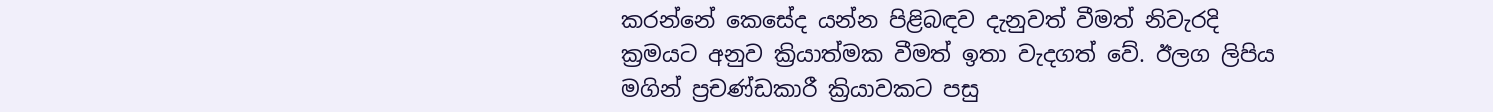කරන්නේ කෙසේද යන්න පිළිබඳව දැනුවත් වීමත් නිවැරදි ක්‍රමයට අනුව ක්‍රියාත්මක වීමත් ඉතා වැදගත් වේ. ඊලග ලිපිය මගින් ප්‍රචණ්ඩකාරී ක්‍රියාවකට පසු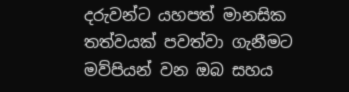දරුවන්ට යහපත් මානසික තත්වයක් පවත්වා ගැනීමට මව්පියන් වන ඔබ සහය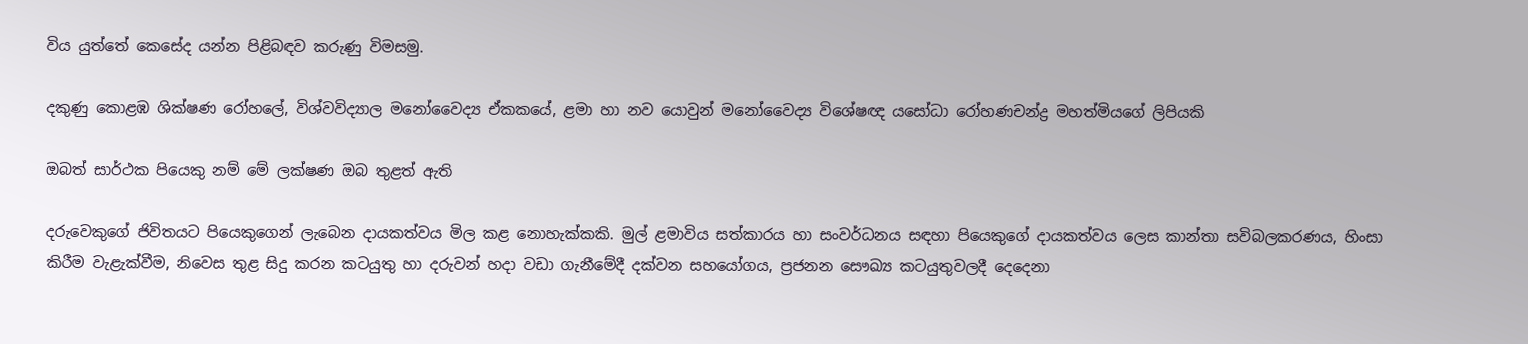විය යුත්තේ කෙසේද යන්න පිළිබඳව කරුණු විමසමු.

දකුණු කොළඹ ශික්ෂණ රෝහලේ, විශ්වවිද්‍යාල මනෝවෛද්‍ය ඒකකයේ, ළමා හා නව යොවුන් මනෝවෛද්‍ය විශේෂඥ යසෝධා රෝහණචන්ද්‍ර මහත්මියගේ ලිපියකි

ඔබත් සාර්ථක පියෙකු නම් මේ ලක්ෂණ ඔබ තුළත් ඇති

දරුවෙකුගේ ජිවිතයට පියෙකුගෙන් ලැබෙන දායකත්වය මිල කළ නොහැක්කකි. මුල් ළමාවිය සත්කාරය හා සංවර්ධනය සඳහා පියෙකුගේ දායකත්වය ලෙස කාන්තා සවිබලකරණය, හිංසා කිරීම වැළැක්වීම, නිවෙස තුළ සිදු කරන කටයුතු හා දරුවන් හදා වඩා ගැනීමේදී දක්වන සහයෝගය, ප්‍රජනන සෞඛ්‍ය කටයුතුවලදී දෙදෙනා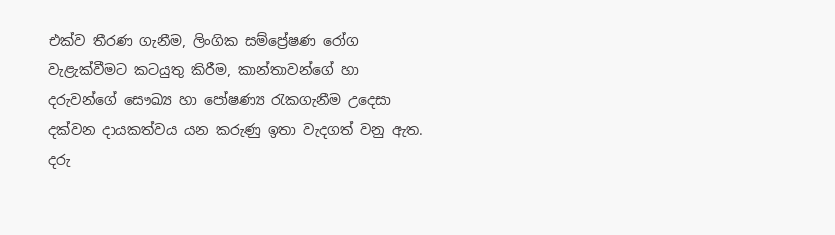එක්ව තීරණ ගැනීම, ලිංගික සම්ප්‍රේෂණ රෝග වැළැක්වීමට කටයුතු කිරීම, කාන්තාවන්ගේ හා දරුවන්ගේ සෞඛ්‍ය හා පෝෂණ්‍ය රැකගැනීම උදෙසා දක්වන දායකත්වය යන කරුණු ඉතා වැදගත් වනු ඇත. දරු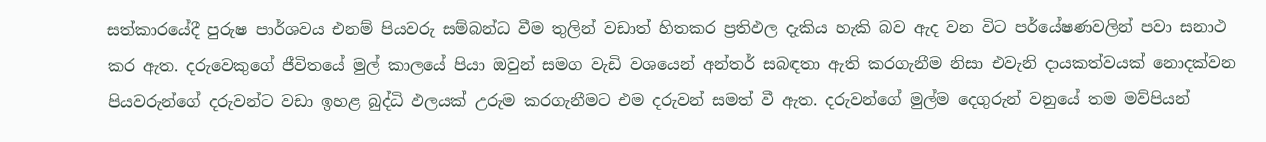සත්කාරයේදී පුරුෂ පාර්ශවය එනම් පියවරු සම්බන්ධ වීම තුලින් වඩාත් හිතකර ප්‍රතිඵල දැකිය හැකි බව ඇද වන විට පර්යේෂණවලින් පවා සනාථ කර ඇත. දරුවෙකුගේ ජීවිතයේ මුල් කාලයේ පියා ඔවුන් සමග වැඩි වශයෙන් අන්තර් සබඳතා ඇති කරගැනීම නිසා එවැනි දායකත්වයක් නොදක්වන පියවරුන්ගේ දරුවන්ට වඩා ඉහළ බුද්ධි ඵලයක් උරුම කරගැනීමට එම දරුවන් සමත් වී ඇත. දරුවන්ගේ මුල්ම දෙගුරුන් වනුයේ තම මව්පියන්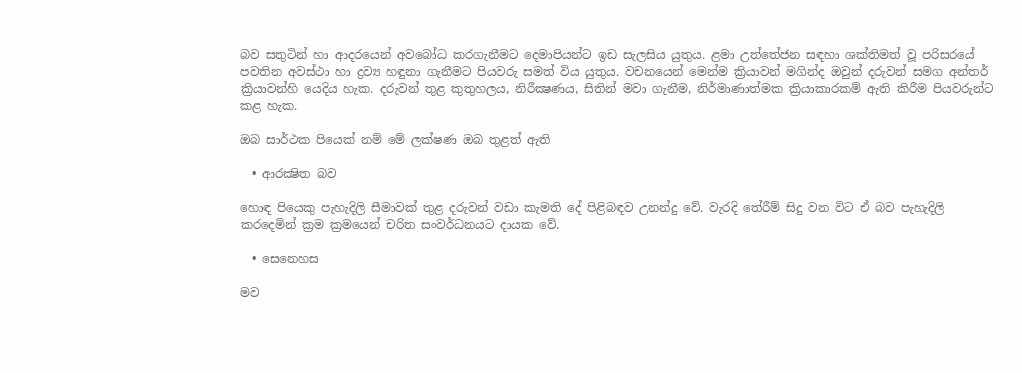බව සතුටින් හා ආදරයෙන් අවබෝධ කරගැනීමට දෙමාපියන්ට ඉඩ සැලසිය යුතුය. ළමා උත්තේජන සඳහා ශක්තිමත් වූ පරිසරයේ පවතින අවස්ථා හා ද්‍රව්‍ය හඳුනා ගැනීමට පියවරු සමත් විය යුතුය. වචනයෙන් මෙන්ම ක්‍රියාවන් මගින්ද ඔවුන් දරුවන් සමග අන්තර් ක්‍රියාවන්හි යෙදිය හැක. දරුවන් තුළ කුතුහලය, නිරීක්‍ෂණය, සිතින් මවා ගැනීම, නිර්මාණාත්මක ක්‍රියාකාරකම් ඇති කිරීම පියවරුන්ට කළ හැක.

ඔබ සාර්ථක පියෙක් නම් මේ ලක්ෂණ ඔබ තුළත් ඇති

  • ආරක්‍ෂිත බව

හොඳ පියෙකු පැහැදිලි සීමාවක් තුළ දරුවන් වඩා කැමති දේ පිළිබඳව උනන්දු වේ. වැරදි තේරීම් සිදු වන විට ඒ බව පැහැදිලි කරදෙමින් ක්‍රම ක්‍රමයෙන් චරිත සංවර්ධනයට දායක වේ.

  • සෙනෙහස

මව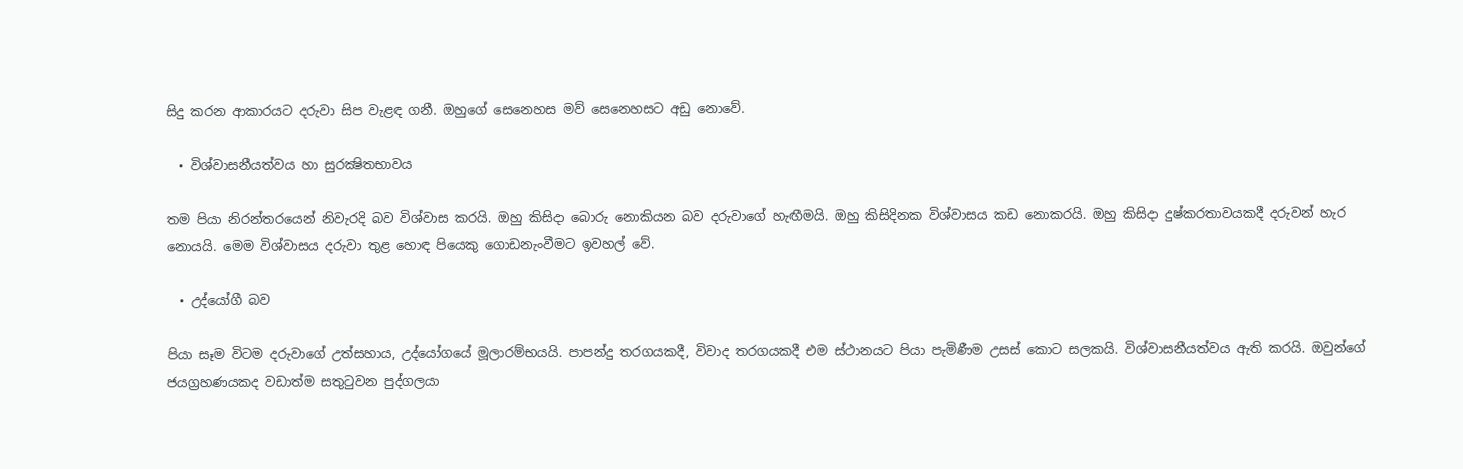සිදු කරන ආකාරයට දරුවා සිප වැළඳ ගනී. ඔහුගේ සෙනෙහස මව් සෙනෙහසට අඩු නොවේ.

  • විශ්වාසනීයත්වය හා සුරක්‍ෂිතභාවය

තම පියා නිරන්තරයෙන් නිවැරදි බව විශ්වාස කරයි. ඔහු කිසිදා බොරු නොකියන බව දරුවාගේ හැඟීමයි. ඔහු කිසිදිනක විශ්වාසය කඩ නොකරයි. ඔහු කිසිදා දුෂ්කරතාවයකදී දරුවන් හැර නොයයි. මෙම විශ්වාසය දරුවා තුළ හොඳ පියෙකු ගොඩනැංවීමට ඉවහල් වේ.

  • උද්යෝගී බව

පියා සෑම විටම දරුවාගේ උත්සහාය, උද්යෝගයේ මූලාරම්භයයි. පාපන්දු තරගයකදී, විවාද තරගයකදී එම ස්ථානයට පියා පැමිණීම උසස් කොට සලකයි. විශ්වාසනීයත්වය ඇති කරයි. ඔවුන්ගේ ජයග්‍රහණයකද වඩාත්ම සතුටුවන පුද්ගලයා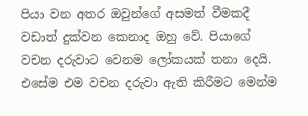පියා වන අතර ඔවුන්ගේ අසමත් වීමකදී වඩාත් දුක්වන කෙනාද ඔහු වේ. පියාගේ වචන දරුවාට වෙනම ලෝකයක් තනා දෙයි. එසේම එම වචන දරුවා ඇති කිරීමට මෙන්ම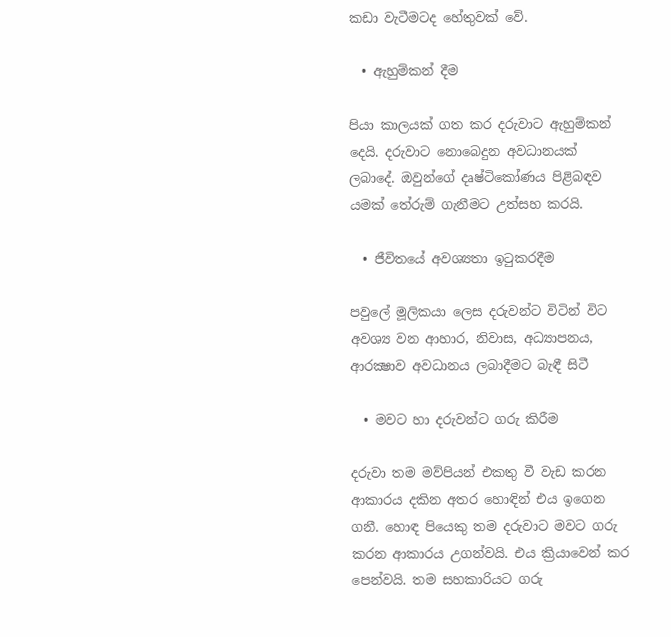කඩා වැටීමටද හේතුවක් වේ.

  • ඇහුම්කන් දීම

පියා කාලයක් ගත කර දරුවාට ඇහුම්කන් දෙයි. දරුවාට නොබෙදුන අවධානයක් ලබාදේ. ඔවුන්ගේ දෘෂ්ටිකෝණය පිළිබඳව යමක් තේරුම් ගැනීමට උත්සහ කරයි.

  • ජීවිතයේ අවශ්‍යතා ඉටුකරදීම

පවුලේ මූලිකයා ලෙස දරුවන්ට විටින් විට අවශ්‍ය වන ආහාර, නිවාස, අධ්‍යාපනය, ආරක්‍ෂාව අවධානය ලබාදීමට බැඳී සිටී

  • මවට හා දරුවන්ට ගරු කිරීම

දරුවා තම මව්පියන් එකතු වී වැඩ කරන ආකාරය දකින අතර හොඳින් එය ඉගෙන ගනී. හොඳ පියෙකු තම දරුවාට මවට ගරු කරන ආකාරය උගන්වයි. එය ක්‍රියාවෙන් කර පෙන්වයි. තම සහකාරියට ගරු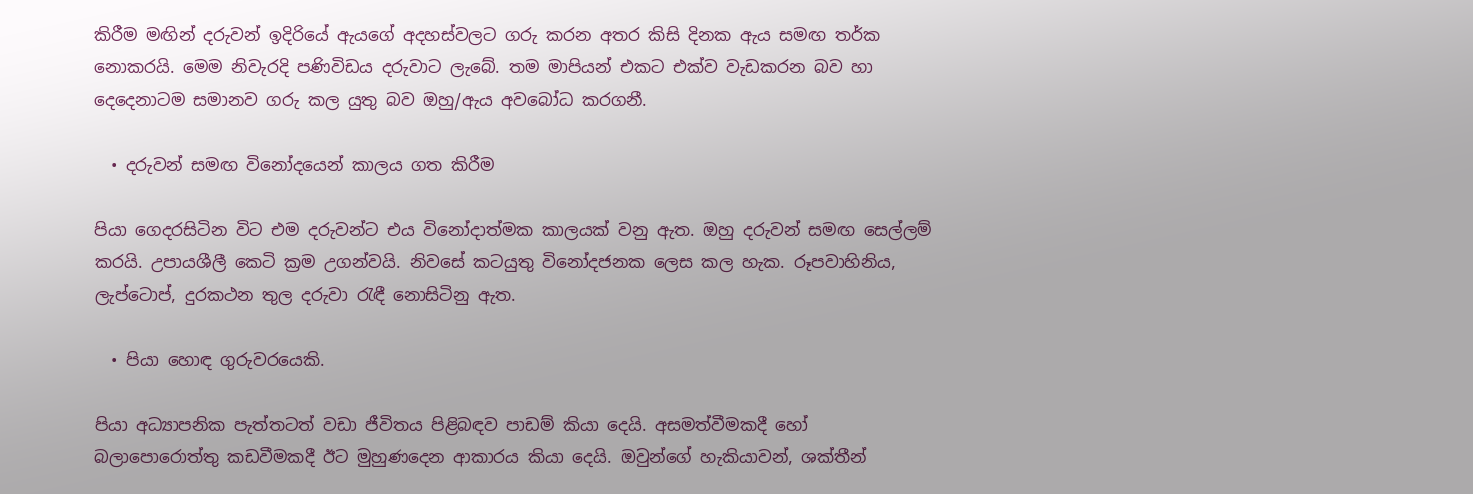කිරීම මඟින් දරුවන් ඉදිරියේ ඇයගේ අදහස්වලට ගරු කරන අතර කිසි දිනක ඇය සමඟ තර්ක නොකරයි. මෙම නිවැරදි පණිවිඩය දරුවාට ලැබේ. තම මාපියන් එකට එක්ව වැඩකරන බව හා දෙදෙනාටම සමානව ගරු කල යුතු බව ඔහු/ඇය අවබෝධ කරගනී.

  • දරුවන් සමඟ විනෝදයෙන් කාලය ගත කිරීම

පියා ගෙදරසිටින විට එම දරුවන්ට එය විනෝදාත්මක කාලයක් වනු ඇත. ඔහු දරුවන් සමඟ සෙල්ලම් කරයි. උපායශීලී කෙටි ක්‍රම උගන්වයි. නිවසේ කටයුතු විනෝදජනක ලෙස කල හැක. රූපවාහිනිය, ලැප්ටොප්, දුරකථන තුල දරුවා රැඳී නොසිටිනු ඇත.

  • පියා හොඳ ගුරුවරයෙකි.

පියා අධ්‍යාපනික පැත්තටත් වඩා ජීවිතය පිළිබඳව පාඩම් කියා දෙයි. අසමත්වීමකදී හෝ බලාපොරොත්තු කඩවීමකදී ඊට මුහුණදෙන ආකාරය කියා දෙයි. ඔවුන්ගේ හැකියාවන්, ශක්තීන්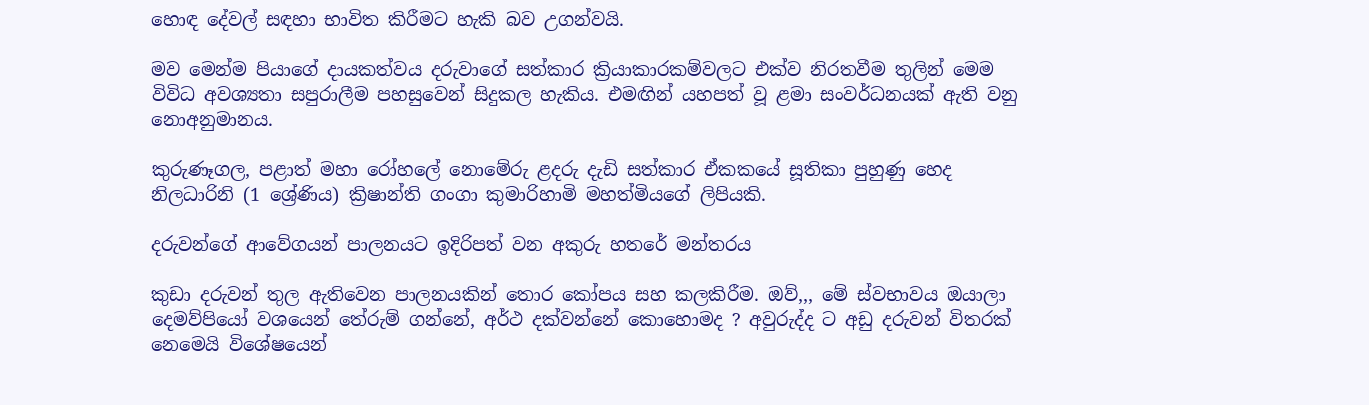හොඳ දේවල් සඳහා භාවිත කිරීමට හැකි බව උගන්වයි.

මව මෙන්ම පියාගේ දායකත්වය දරුවාගේ සත්කාර ක්‍රියාකාරකම්වලට එක්ව නිරතවීම තුලින් මෙම විවිධ අවශ්‍යතා සපුරාලීම පහසුවෙන් සිදුකල හැකිය. එමඟින් යහපත් වූ ළමා සංවර්ධනයක් ඇති වනු නොඅනුමානය.

කුරුණෑගල, පළාත් මහා රෝහලේ නොමේරු ළදරු දැඩි සත්කාර ඒකකයේ සූතිකා පුහුණු හෙද නිලධාරිනි (1 ශ්‍රේණිය) ක්‍රිෂාන්ති ගංගා කුමාරිහාමි මහත්මියගේ ලිපියකි.

දරුවන්ගේ ආවේගයන් පාලනයට ඉදිරිපත් වන අකුරු හතරේ මන්තරය

කුඩා දරුවන් තුල ඇතිවෙන පාලනයකින් තොර කෝපය සහ කලකිරීම. ඔව්,,, මේ ස්වභාවය ඔයාලා දෙමව්පියෝ වශයෙන් තේරුම් ගන්නේ, අර්ථ දක්වන්නේ කොහොමද ? අවුරුද්ද ට අඩු දරුවන් විතරක් නෙමෙයි විශේෂයෙන්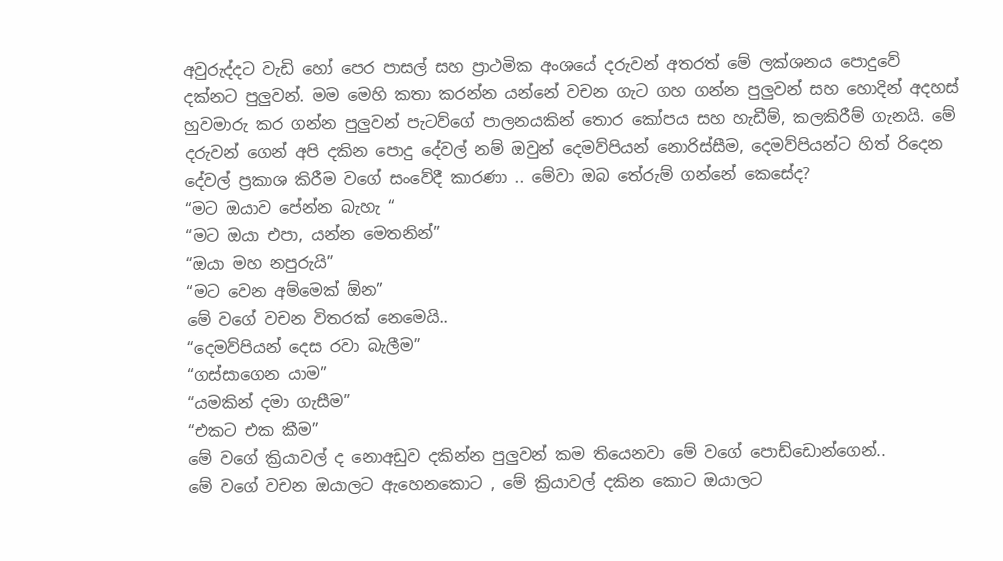අවුරුද්දට වැඩි හෝ පෙර පාසල් සහ ප්‍රාථමික අංශයේ දරුවන් අතරත් මේ ලක්ශනය පොදුවේ දක්නට පුලුවන්. මම මෙහි කතා කරන්න යන්නේ වචන ගැට ගහ ගන්න පුලුවන් සහ හොදින් අදහස් හුවමාරු කර ගන්න පුලුවන් පැටව්ගේ පාලනයකින් තොර කෝපය සහ හැඩීම්, කලකිරීම් ගැනයි. මේ දරුවන් ගෙන් අපි දකින පොදු දේවල් නම් ඔවුන් දෙමව්පියන් නොරිස්සීම, දෙමව්පියන්ට හිත් රිදෙන දේවල් ප්‍රකාශ කිරීම වගේ සංවේදී කාරණා .. මේවා ඔබ තේරුම් ගන්නේ කෙසේද?
“මට ඔයාව පේන්න බැහැ “
“මට ඔයා එපා, යන්න මෙතනින්”
“ඔයා මහ නපුරුයි”
“මට වෙන අම්මෙක් ඕන”
මේ වගේ වචන විතරක් නෙමෙයි..
“දෙමව්පියන් දෙස රවා බැලීම”
“ගස්සාගෙන යාම”
“යමකින් දමා ගැසීම”
“එකට එක කීම”
මේ වගේ ක්‍රියාවල් ද නොඅඩුව දකින්න පුලුවන් කම තියෙනවා මේ වගේ පොඩ්ඩොන්ගෙන්..
මේ වගේ වචන ඔයාලට ඇහෙනකොට , මේ ක්‍රියාවල් දකින කොට ඔයාලට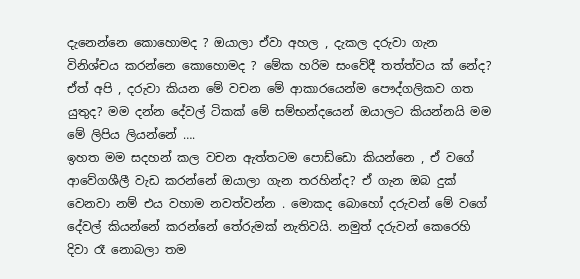දැනෙන්නෙ කොහොමද ? ඔයාලා ඒවා අහල , දැකල දරුවා ගැන විනිශ්චය කරන්නෙ කොහොමද ? මේක හරිම සංවේදී තත්ත්වය ක් නේද? ඒත් අපි , දරුවා කියන මේ වචන මේ ආකාරයෙන්ම පෞද්ගලිකව ගත යුතුද? මම දන්න දේවල් ටිකක් මේ සම්භන්දයෙන් ඔයාලට කියන්නයි මම මේ ලිපිය ලියන්නේ ….
ඉහත මම සදහන් කල වචන ඇත්තටම පොඩ්ඩො කියන්නෙ , ඒ වගේ ආවේගශීලී වැඩ කරන්නේ ඔයාලා ගැන තරහින්ද? ඒ ගැන ඔබ දුක් වෙනවා නම් එය වහාම නවත්වන්න . මොකද බොහෝ දරුවන් මේ වගේ දේවල් කියන්නේ කරන්නේ තේරුමක් නැතිවයි. නමුත් දරුවන් කෙරෙහි දිවා රෑ නොබලා තම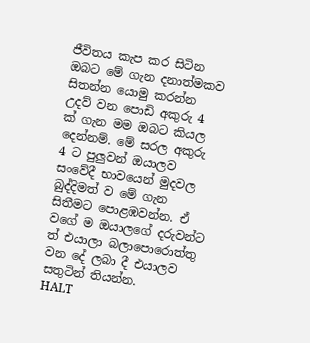ජීවිතය කැප කර සිටින ඔබට මේ ගැන දනාත්මකව සිතන්න යොමු කරන්න උදව් වන පොඩි අකුරු 4 ක් ගැන මම ඔබට කියල දෙන්නම්. මේ සරල අකුරු 4 ට පුලුවන් ඔයාලව සංවේදී භාවයෙන් මුදවල බුද්දිමත් ව මේ ගැන සිතීමට පොළඹවන්න. ඒ වගේ ම ඔයාලගේ දරුවන්ට ත් එයාලා බලාපොරොත්තු වන දේ ලබා දී එයාලව සතුටින් තියන්න.
HALT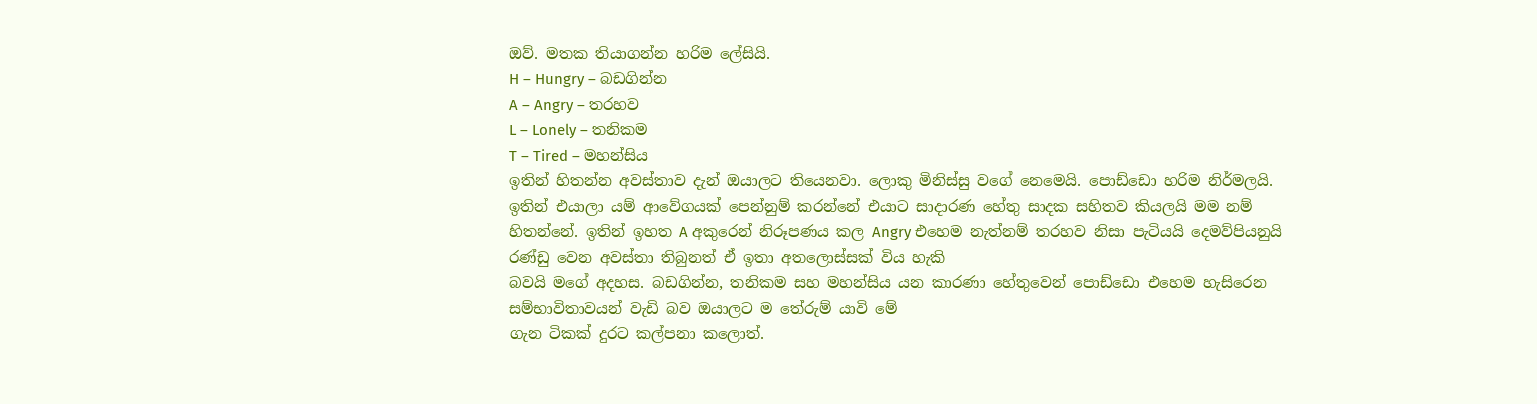ඔව්. මතක තියාගන්න හරිම ලේසියි.
H – Hungry – බඩගින්න
A – Angry – තරහව
L – Lonely – තනිකම
T – Tired – මහන්සිය
ඉතින් හිතන්න අවස්තාව දැන් ඔයාලට තියෙනවා. ලොකු මිනිස්සු වගේ නෙමෙයි. පොඩ්ඩො හරිම නිර්මලයි. ඉතින් එයාලා යම් ආවේගයක් පෙන්නුම් කරන්නේ එයාට සාදාරණ හේතු සාදක සහිතව කියලයි මම නම් හිතන්නේ. ඉතින් ඉහත A අකුරෙන් නිරූපණය කල Angry එහෙම නැත්නම් තරහව නිසා පැටියයි දෙමව්පියනුයි රණ්ඩු වෙන අවස්තා තිබුනත් ඒ ඉතා අතලොස්සක් විය හැකි
බවයි මගේ අදහස. බඩගින්න, තනිකම සහ මහන්සිය යන කාරණා හේතුවෙන් පොඩ්ඩො එහෙම හැසිරෙන සම්භාවිතාවයන් වැඩි බව ඔයාලට ම තේරුම් යාවි මේ
ගැන ටිකක් දුරට කල්පනා කලොත්.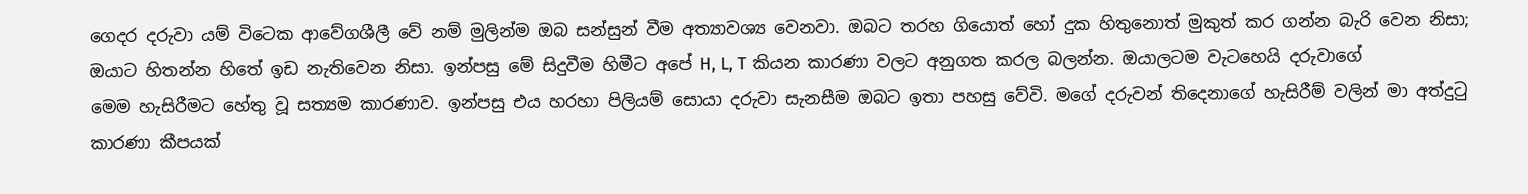ගෙදර දරුවා යම් විටෙක ආවේගශීලී වේ නම් මුලින්ම ඔබ සන්සුන් වීම අත්‍යාවශ්‍ය වෙනවා. ඔබට තරහ ගියොත් හෝ දුක හිතුනොත් මුකුත් කර ගන්න බැරි වෙන නිසා; ඔයාට හිතන්න හිතේ ඉඩ නැතිවෙන නිසා. ඉන්පසු මේ සිදුවීම හිමීට අපේ H, L, T කියන කාරණා වලට අනුගත කරල බලන්න. ඔයාලටම වැටහෙයි දරුවාගේ
මෙම හැසිරීමට හේතු වූ සත්‍යම කාරණාව. ඉන්පසු එය හරහා පිලියම් සොයා දරුවා සැනසීම ඔබට ඉතා පහසු වේවි. මගේ දරුවන් තිදෙනාගේ හැසිරීම් වලින් මා අත්දුටු කාරණා කීපයක්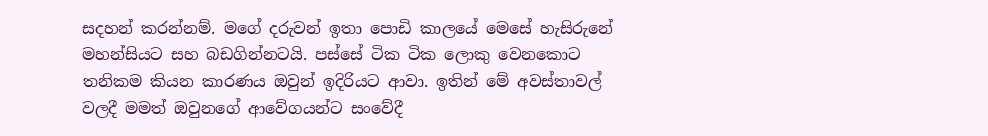සදහන් කරන්නම්. මගේ දරුවන් ඉතා පොඩි කාලයේ මෙසේ හැසිරුනේ මහන්සියට සහ බඩගින්නටයි. පස්සේ ටික ටික ලොකු වෙනකොට තනිකම කියන කාරණය ඔවුන් ඉදිරියට ආවා. ඉතින් මේ අවස්තාවල්
වලදී මමත් ඔවුනගේ ආවේගයන්ට සංවේදී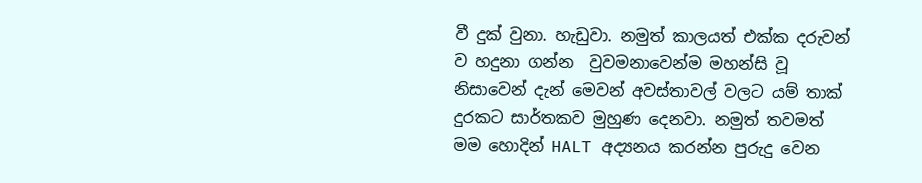වී දුක් වුනා. හැඩුවා. නමුත් කාලයත් එක්ක දරුවන් ව හදුනා ගන්න  වුවමනාවෙන්ම මහන්සි වූ නිසාවෙන් දැන් මෙවන් අවස්තාවල් වලට යම් තාක් දුරකට සාර්තකව මුහුණ දෙනවා. නමුත් තවමත් මම හොදින් HALT අද්‍යනය කරන්න පුරුදු වෙන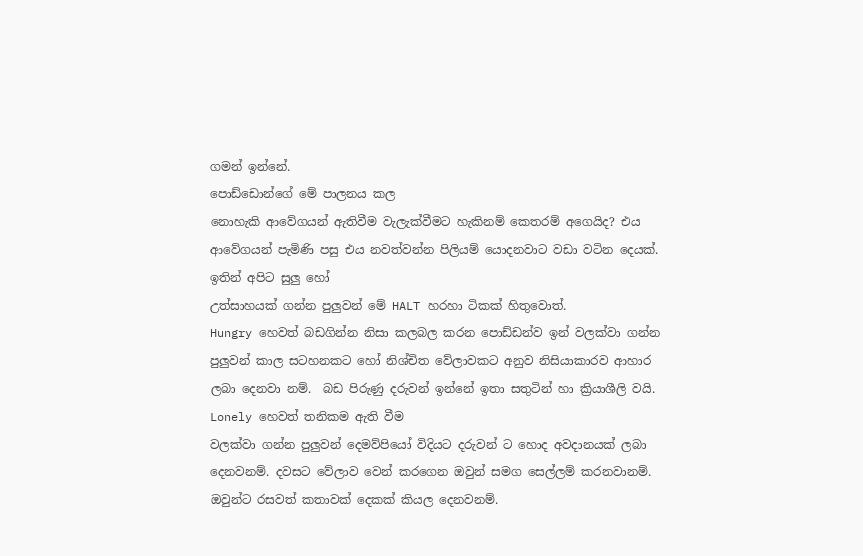ගමන් ඉන්නේ.
පොඩ්ඩොන්ගේ මේ පාලනය කල
නොහැකි ආවේගයන් ඇතිවීම වැලැක්වීමට හැකිනම් කෙතරම් අගෙයිද? එය ආවේගයන් පැමිණි පසු එය නවත්වන්න පිලියම් යොදනවාට වඩා වටින දෙයක්. ඉතින් අපිට සුලු හෝ
උත්සාහයක් ගන්න පුලුවන් මේ HALT හරහා ටිකක් හිතුවොත්.
Hungry හෙවත් බඩගින්න නිසා කලබල කරන පොඩ්ඩන්ව ඉන් වලක්වා ගන්න පුලුවන් කාල සටහනකට හෝ නිශ්චිත වේලාවකට අනුව නිසියාකාරව ආහාර ලබා දෙනවා නම්.  බඩ පිරුණු දරුවන් ඉන්නේ ඉතා සතුටින් හා ක්‍රියාශීලි වයි.
Lonely හෙවත් තනිකම ඇති වීම
වලක්වා ගන්න පුලුවන් දෙමව්පියෝ විදියට දරුවන් ට හොද අවදානයක් ලබා දෙනවනම්. දවසට වේලාව වෙන් කරගෙන ඔවුන් සමග සෙල්ලම් කරනවානම්. ඔවුන්ට රසවත් කතාවක් දෙකක් කියල දෙනවනම්.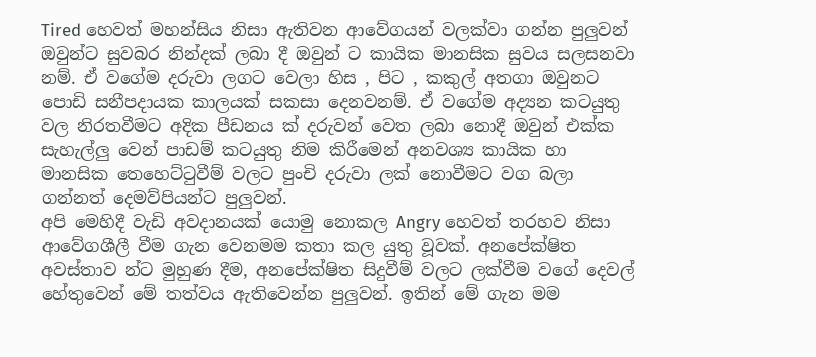Tired හෙවත් මහන්සිය නිසා ඇතිවන ආවේගයන් වලක්වා ගන්න පුලුවන් ඔවුන්ට සුවබර නින්දක් ලබා දී ඔවුන්‍ ට කායික මානසික සුවය සලසනවා නම්. ඒ වගේම දරුවා ලගට වෙලා හිස , පිට , කකුල් අතගා ඔවුනට පොඩි සනීපදායක කාලයක් සකසා දෙනවනම්. ඒ වගේම අද්‍යන කටයුතු වල නිරතවීමට අදික පීඩනය ක් දරුවන් වෙත ලබා නොදී ඔවුන් එක්ක සැහැල්ලු වෙන් පාඩම් කටයුතු නිම කිරීමෙන් අනවශ්‍ය කායික හා මානසික තෙහෙට්ටුවීම් වලට පුංචි දරුවා ලක් නොවීමට වග බලා ගන්නත් දෙමව්පියන්ට පුලුවන්.
අපි මෙහිදී වැඩි අවදානයක් යොමු නොකල Angry හෙවත් තරහව නිසා ආවේගශීලී වීම ගැන වෙනමම කතා කල යුතු වූවක්. අනපේක්ෂිත අවස්තාව න්ට මුහුණ දීම, අනපේක්ෂිත සිදුවීම් වලට ලක්වීම වගේ දෙවල් හේතුවෙන් මේ තත්වය ඇතිවෙන්න පුලුවන්. ඉතින් මේ ගැන මම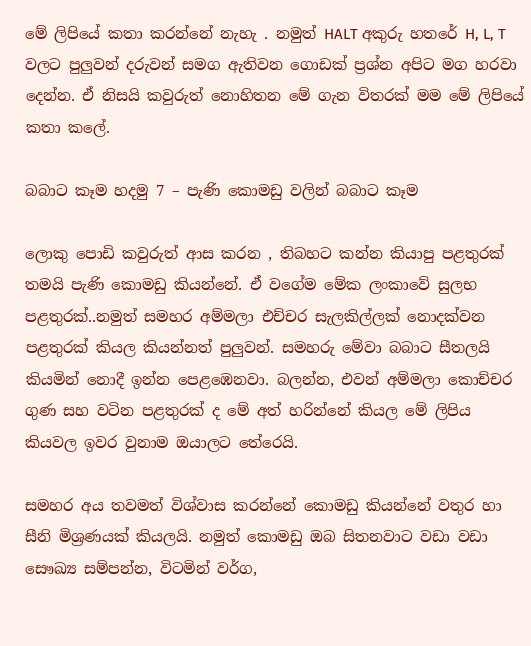මේ ලිපියේ කතා කරන්නේ නැහැ . නමුත් HALT අකුරු හතරේ H, L, T වලට පුලුවන් දරුවන් සමග ඇතිවන ගොඩක් ප්‍රශ්න අපිට මග හරවා දෙන්න. ඒ නිසයි කවුරුත් නොහිතන මේ ගැන විතරක් මම මේ ලිපියේ කතා කලේ.

බබාට කෑම හදමු 7 – පැණි කොමඩු වලින් බබාට කෑම

ලොකු පොඩි කවුරුත් ආස කරන , තිබහට කන්න කියාපු පළතුරක් තමයි පැණි කොමඩු කියන්නේ. ඒ වගේම මේක ලංකාවේ සුලභ පළතුරක්..නමුත් සමහර අම්මලා එච්චර සැලකිල්ලක් නොදක්වන පළතුරක් කියල කියන්නත් පුලුවන්. සමහරු මේවා බබාට සීතලයි කියමින් නොදී ඉන්න පෙළඹෙනවා. බලන්න, එවන් අම්මලා කොච්චර ගුණ සහ වටින පළතුරක් ද මේ අත් හරින්නේ කියල මේ ලිපිය කියවල ඉවර වුනාම ඔයාලට තේරෙයි.

සමහර අය තවමත් විශ්වාස කරන්නේ කොමඩු කියන්නේ වතුර හා සීනි මිශ්‍රණයක් කියලයි. නමුත් කොමඩු ඔබ සිතනවාට වඩා වඩා සෞඛ්‍ය සම්පන්න, විටමින් වර්ග,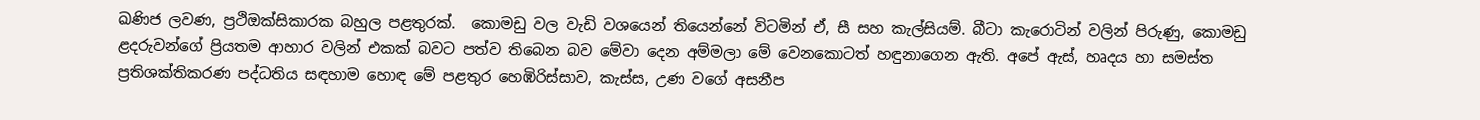ඛණිජ ලවණ, ප්‍රථිඔක්සිකාරක බහුල පළතුරක්.  කොමඩු වල වැඩි වශයෙන් තියෙන්නේ විටමින් ඒ, සී සහ කැල්සියම්. බීටා කැරොටින් වලින් පිරුණු, කොමඩු ළදරුවන්ගේ ප්‍රියතම ආහාර වලින් එකක් බවට පත්ව තිබෙන බව මේවා දෙන අම්මලා මේ වෙනකොටත් හඳුනාගෙන ඇති. අපේ ඇස්, හෘදය හා සමස්ත ප්‍රතිශක්තිකරණ පද්ධතිය සඳහාම හොඳ මේ පළතුර හෙඹිරිස්සාව, කැස්ස, උණ වගේ අසනීප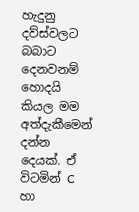හැදුනු දව්ස්වලට බබාට දෙනවනම් හොදයි කියල මම අත්දැකීමෙන් දන්න දෙයක්. ඒ විටමින් C හා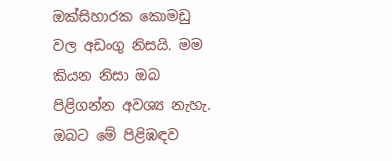ඔක්සිහාරක කොමඩු වල අඩංගු නිසයි. මම කියන නිසා ඔබ පිළිගන්න අවශ්‍ය නැහැ. ඔබට මේ පිළිඹඳව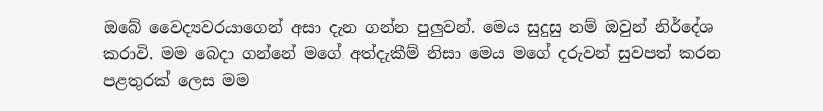ඔබේ වෛද්‍යවරයාගෙන් අසා දැන ගන්න පුලුවන්. මෙය සුදුසු නම් ඔවුන් නිර්දේශ කරාවි. මම බෙදා ගන්නේ මගේ අත්දැකීම් නිසා මෙය මගේ දරුවන් සුවපත් කරන පළතුරක් ලෙස මම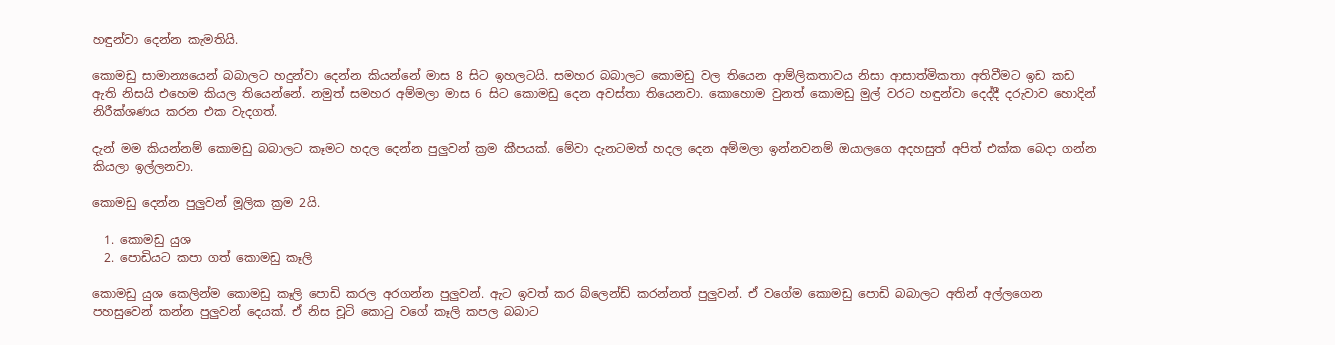හඳුන්වා දෙන්න කැමතියි.

කොමඩු සාමාන්‍යයෙන් බබාලට හදුන්වා දෙන්න කියන්නේ මාස 8 සිට ඉහලටයි. සමහර බබාලට කොමඩු වල තියෙන ආම්ලිකතාවය නිසා ආසාත්මිකතා අතිවීමට ඉඩ කඩ ඇති නිසයි එහෙම කියල තියෙන්නේ. නමුත් සමහර අම්මලා මාස 6 සිට කොමඩු දෙන අවස්තා තියෙනවා. කොහොම වුනත් කොමඩු මුල් වරට හඳුන්වා දෙද්දී දරුවාව හොදින් නිරීක්ශණය කරන එක වැදගත්.

දැන් මම කියන්නම් කොමඩු බබාලට කෑමට හදල දෙන්න පුලුවන් ක්‍රම කීපයක්. මේවා දැනටමත් හදල දෙන අම්මලා ඉන්නවනම් ඔයාලගෙ අදහසුත් අපිත් එක්ක බෙදා ගන්න කියලා ඉල්ලනවා.

කොමඩු දෙන්න පුලුවන් මූලික ක්‍රම 2යි.

  1. කොමඩු යුශ
  2. පොඩියට කපා ගත් කොමඩු කෑලි

කොමඩු යුශ කෙලින්ම කොමඩු කෑලි පොඩි කරල අරගන්න පුලුවන්. ඇට ඉවත් කර බ්ලෙන්ඩ් කරන්නත් පුලුවන්. ඒ වගේම කොමඩු පොඩි බබාලට අතින් අල්ලගෙන පහසුවෙන් කන්න පුලුවන් දෙයක්. ඒ නිස චූටි කොටු වගේ කෑලි කපල බබාට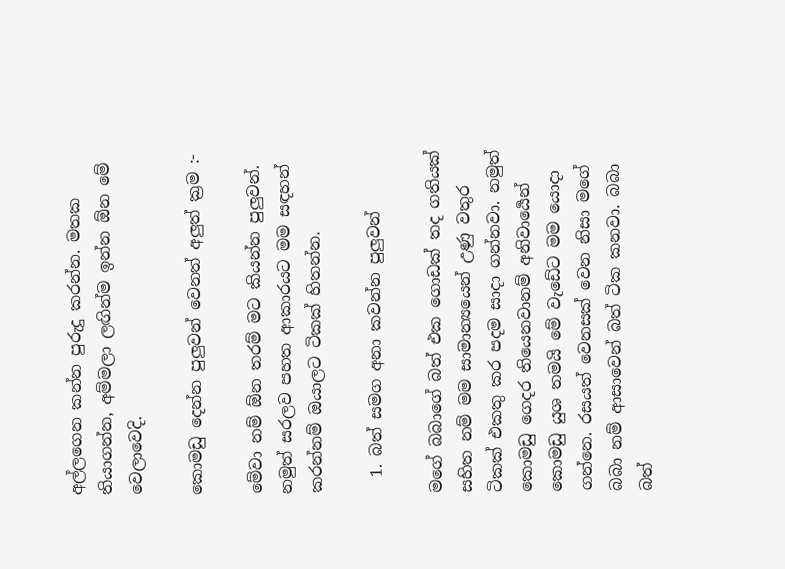අල්ලගෙන කන්න පුරුදු කරන්න. මතක තියාගන්න, අම්මලා ලඟින්ම ඉන්න ඕන මේ වෙලාවෙදි.

කොමඩු දෙන්න පුලුවන් වෙනත් අලුත් ක්‍රම :-

මේවා නම් ඕන තරම් මට කියන්න පුලුවන්. නමුත් සරලව පහත ආකාරයට මම සඳහන් කරන්නම් ඔයාලට ටිකක් හිතන්න.

  1. බත් සමග අනා කවන්න පුලුවන්

මගේ බබාගේ බත් එක ගොඩක් තද ගතියක් සහිත නම් මම සාමාන්‍යයෙන් උණු වතුර ටිකක් එකතු කර පදම සාදා ගන්නවා. නමුත් කොමඩු ගෙදර තියෙනවානම් අනිවාර්‍යෙන් කොමඩු යුශ තමයි මේ වැඩේට මම යොදා ගන්නෙ. රසයත් වෙනසක් වෙන නිසා මගේ බබා නම් ආසාවෙන් බත් ටික කනවා. බබා බත්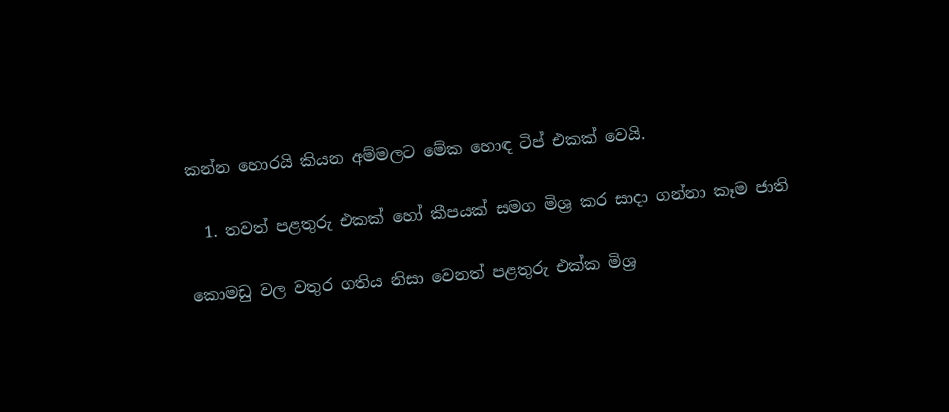කන්න හොරයි කියන අම්මලට මේක හොඳ ටිප් එකක් වෙයි.

  1. තවත් පළතුරු එකක් හෝ කීපයක් සමග මිශ්‍ර කර සාදා ගන්නා කෑම ජාති

කොමඩු වල වතුර ගතිය නිසා වෙනත් පළතුරු එක්ක මිශ්‍ර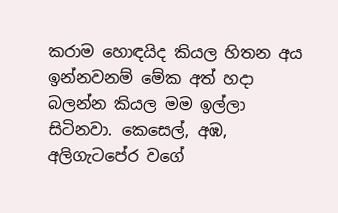කරාම හොඳයිද කියල හිතන අය ඉන්නවනම් මේක අත් හදා බලන්න කියල මම ඉල්ලා සිටිනවා. කෙසෙල්, අඹ, අලිගැටපේර වගේ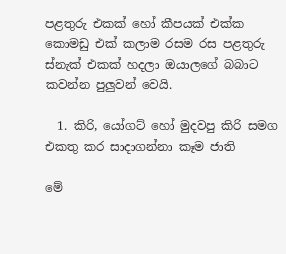පළතුරු එකක් හෝ කීපයක් එක්ක කොමඩු එක් කලාම රසම රස පළතුරු ස්නැක් එකක් හදලා ඔයාලගේ බබාට කවන්න පුලුවන් වෙයි.

  1. කිරි, යෝගට් හෝ මුදවපු කිරි සමග එකතු කර සාදාගන්නා කෑම ජාති

මේ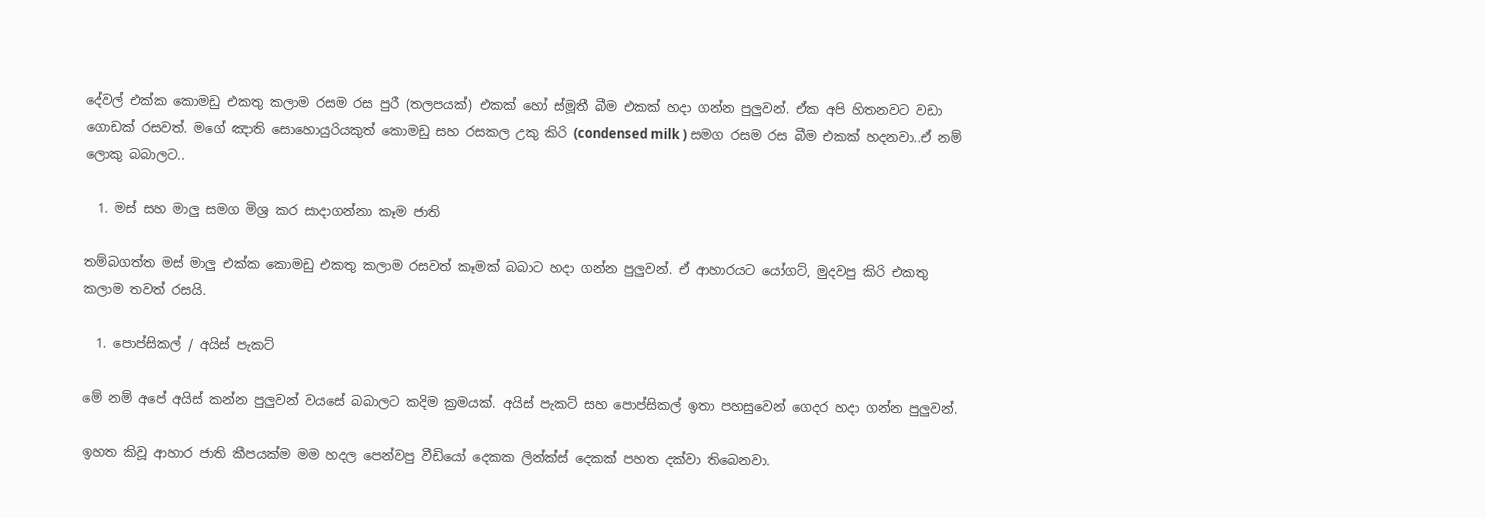දේවල් එක්ක කොමඩු එකතු කලාම රසම රස පුරී (තලපයක්) එකක් හෝ ස්මූතී බීම එකක් හදා ගන්න පුලුවන්. ඒක අපි හිතනවට වඩා ගොඩක් රසවත්. මගේ ඤාති සොහොයුරියකුත් කොමඩු සහ රසකල උකු කිරි (condensed milk ) සමග රසම රස බීම එකක් හදනවා..ඒ නම් ලොකු බබාලට..

  1. මස් සහ මාලු සමග මිශ්‍ර කර සාදාගන්නා කෑම ජාති

තම්බගත්ත මස් මාලු එක්ක කොමඩු එකතු කලාම රසවත් කෑමක් බබාට හදා ගන්න පුලුවන්. ඒ ආහාරයට යෝගට්, මුදවපු කිරි එකතු කලාම තවත් රසයි.

  1. පොප්සිකල් / අයිස් පැකට්

මේ නම් අපේ අයිස් කන්න පුලුවන් වයසේ බබාලට කදිම ක්‍රමයක්. අයිස් පැකට් සහ පොප්සිකල් ඉතා පහසුවෙන් ගෙදර හදා ගන්න පුලුවන්.

ඉහත කිවූ ආහාර ජාති කීපයක්ම මම හදල පෙන්වපු වීඩියෝ දෙකක ලින්ක්ස් දෙකක් පහත දක්වා තිබෙනවා.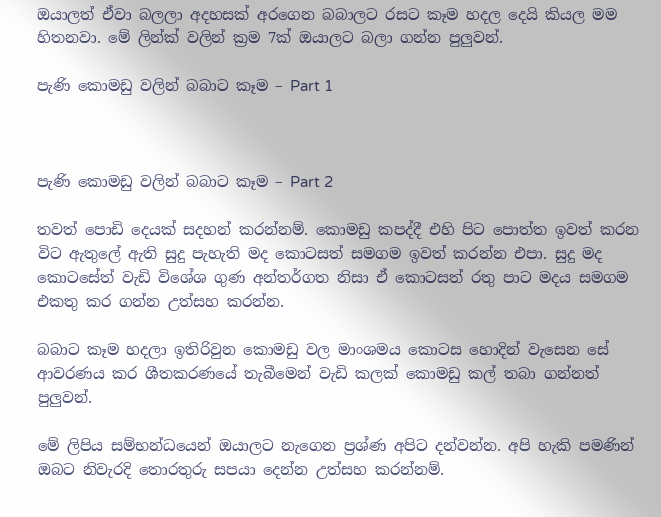ඔයාලත් ඒවා බලලා අදහසක් අරගෙන බබාලට රසට කෑම හදල දෙයි කියල මම හිතනවා. මේ ලින්ක් වලින් ක්‍රම 7ක් ඔයාලට බලා ගන්න පුලුවන්.

පැණි කොමඩු වලින් බබාට කෑම – Part 1



පැණි කොමඩු වලින් බබාට කෑම – Part 2

තවත් පොඩි දෙයක් සදහන් කරන්නම්. කොමඩු කපද්දී එහි පිට පොත්ත ඉවත් කරන විට ඇතුලේ ඇති සුදු පැහැති මද කොටසත් සමගම ඉවත් කරන්න එපා. සුදු මද කොටසේත් වැඩි විශේශ ගුණ අන්තර්ගත නිසා ඒ කොටසත් රතු පාට මදය සමගම එකතු කර ගන්න උත්සහ කරන්න.

බබාට කෑම හදලා ඉතිරිවුන කොමඩු වල මාංශමය කොටස හොදින් වැසෙන සේ ආවරණය කර ශීතකරණයේ තැබීමෙන් වැඩි කලක් කොමඩු කල් තබා ගන්නත් පුලුවන්.

මේ ලිපිය සම්භන්ධයෙන් ඔයාලට නැගෙන ප්‍රශ්ණ අපිට දන්වන්න. අපි හැකි පමණින් ඔබට නිවැරදි තොරතුරු සපයා දෙන්න උත්සහ කරන්නම්.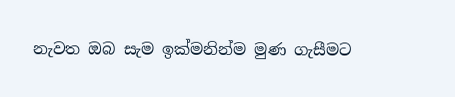නැවත ඔබ සැම ඉක්මනින්ම මුණ ගැසීමට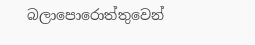බලාපොරොත්තුවෙන්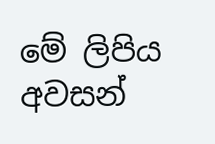මේ ලිපිය අවසන්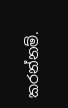කරන්නම්.